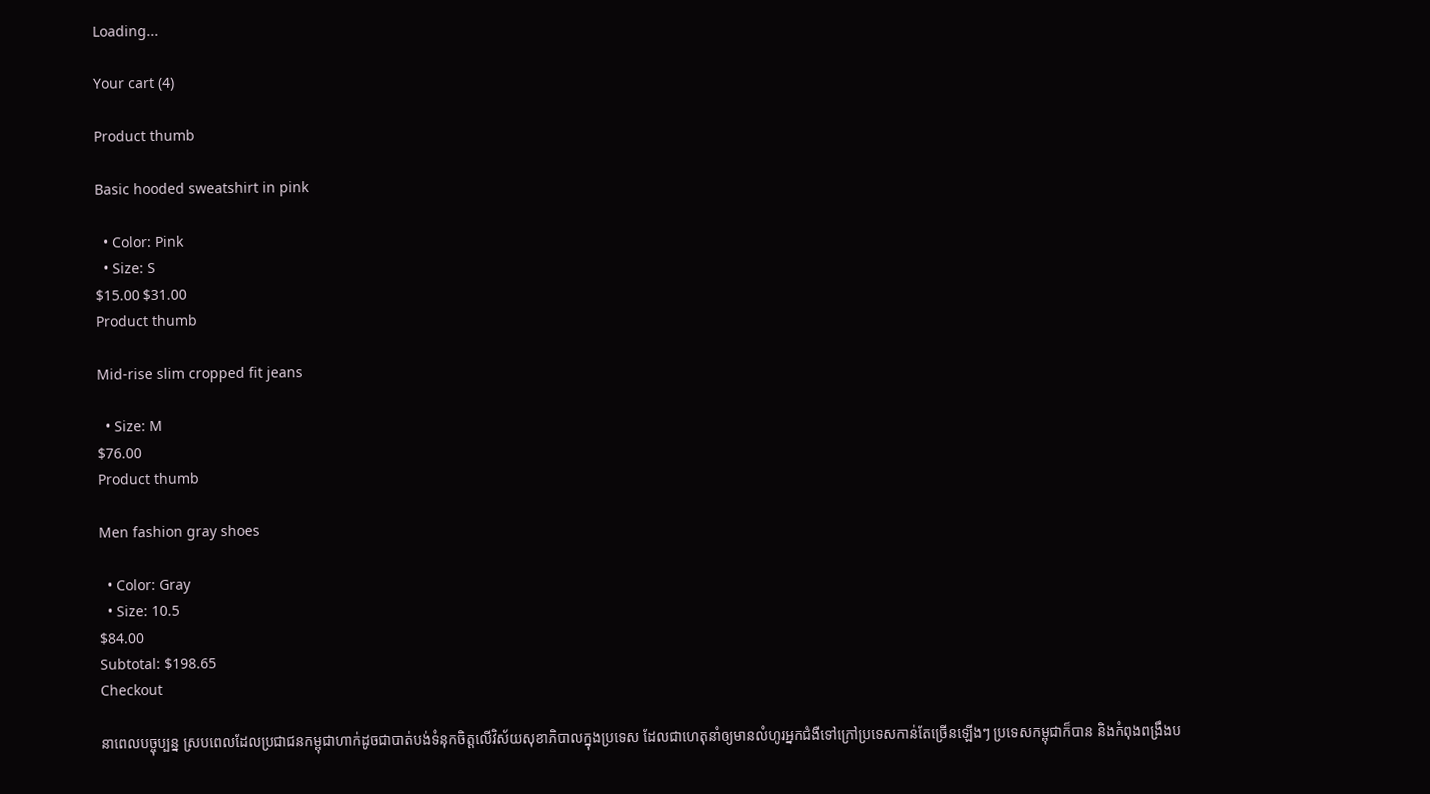Loading...

Your cart (4)

Product thumb

Basic hooded sweatshirt in pink

  • Color: Pink
  • Size: S
$15.00 $31.00
Product thumb

Mid-rise slim cropped fit jeans

  • Size: M
$76.00
Product thumb

Men fashion gray shoes

  • Color: Gray
  • Size: 10.5
$84.00
Subtotal: $198.65
Checkout

នាពេលបច្ចុប្បន្ន ស្របពេលដែលប្រជាជនកម្ពុជាហាក់ដូចជាបាត់បង់ទំនុកចិត្តលើវិស័យសុខាភិបាលក្នុងប្រទេស ដែលជាហេតុនាំឲ្យមានលំហូរអ្នកជំងឺទៅក្រៅប្រទេសកាន់តែច្រើនឡើងៗ ប្រទេសកម្ពុជាក៏បាន និងកំពុងពង្រឹងប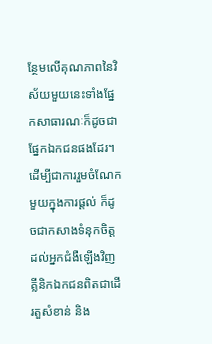ន្ថែមលើគុណភាពនៃវិស័យមួយនេះទាំងផ្នែកសាធារណៈក៏ដូចជាផ្នែកឯកជនផងដែរ។ ដើម្បីជាការរួមចំណែកមួយក្នុងការផ្តល់ ក៏ដូចជាកសាងទំនុកចិត្តដល់អ្នកជំងឺឡើងវិញ គ្លីនិកឯកជនពិតជាដើរតួសំខាន់ និង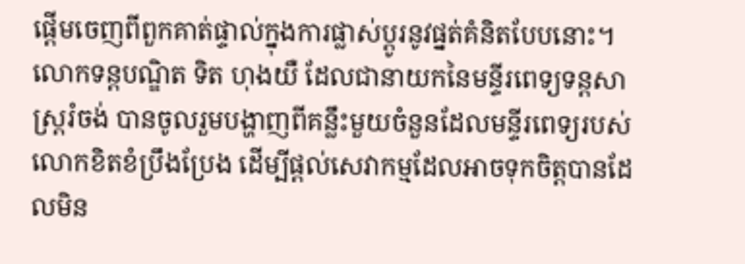ផ្តើមចេញពីពួកគាត់ផ្ទាល់ក្នុងការផ្លាស់ប្តូរនូវផ្នត់គំនិតបែបនោះ។    លោកទន្តបណ្ឌិត ទិត ហុងយឺ ដែលជានាយកនៃមន្ទីរពេទ្យទន្តសាស្រ្តរំចង់ បានចូលរួមបង្ហាញពីគន្លឹះមួយចំនួនដែលមន្ទីរពេទ្យរបស់លោកខិតខំប្រឹងប្រែង ដើម្បីផ្តល់សេវាកម្មដែលអាចទុកចិត្តបានដែលមិន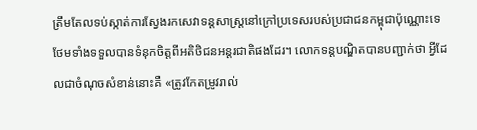ត្រឹមតែលទប់ស្កាត់ការស្វែងរកសេវាទន្តសាស្រ្តនៅក្រៅប្រទេសរបស់ប្រជាជនកម្ពុជាប៉ុណ្ណោះទេ ថែមទាំងទទួលបានទំនុកចិត្តពីអតិថិជនអន្តរជាតិផងដែរ។ លោកទន្តបណ្ឌិតបានបញ្ជាក់ថា អ្វីដែលជាចំណុចសំខាន់នោះគឺ «ត្រូវកែតម្រូវរាល់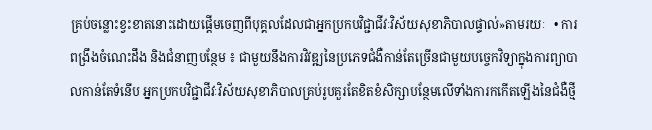គ្រប់ចន្លោះខ្វះខាតនោះដោយផ្តើមចេញពីបុគ្គលដែលជាអ្នកប្រកបវិជ្ជាជីវៈវិស័យសុខាភិបាលផ្ទាល់»តាមរយៈ   • ការពង្រឹងចំណេះដឹង និងជំនាញបន្ថែម ៖ ជាមួយនឹងការវិវឌ្ឍនៃប្រភេទជំងឺកាន់តែច្រើនជាមួយបច្ចេកវិទ្យាក្នុងការព្យាបាលកាន់តែទំនើប អ្នកប្រកបវិជ្ជាជីវៈវិស័យសុខាភិបាលគ្រប់រូបគួរតែខិតខំសិក្សាបន្ថែមលើទាំងការកកើតឡើងនៃជំងឺថ្មី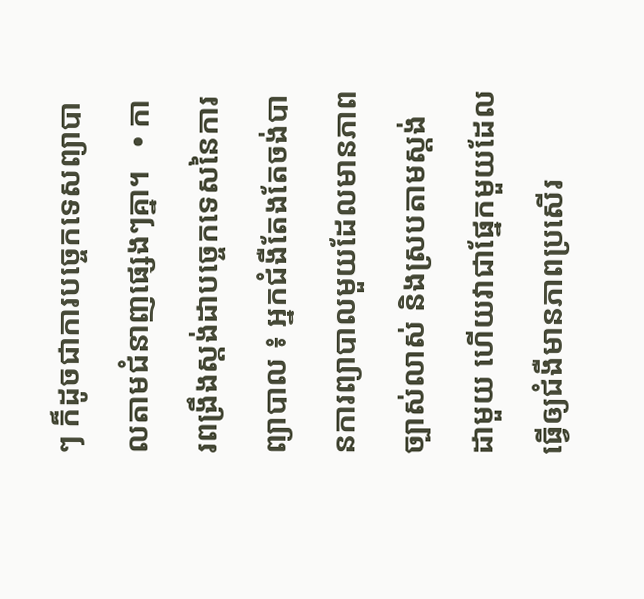ៗ ក៏ដូចជាការបច្ចេកទេសព្យាបាលតាមជំនាញផ្សេងៗគ្នា។   • ការពង្រឹងស្តង់ដាបច្ចេកទេសនៃការព្យាបាល ៖ អ្នកជំងឺតែងតែចង់បានការព្យាបាលមួយដែលមានភាពច្បាស់លាស់ និងស្របតាមស្តង់ដាមួយ ហើយវាជាផ្នែកមួយដែលធ្វើឲ្យជំងឺមានភាពប្រសើរ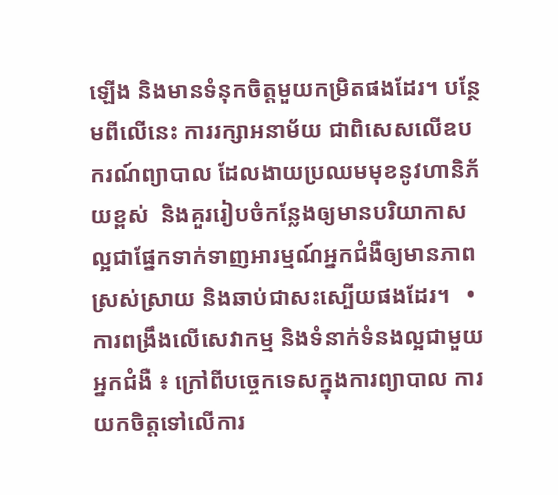ឡើង និងមានទំនុកចិត្តមួយកម្រិតផងដែរ។ បន្ថែមពីលើនេះ ការរក្សាអនាម័យ ជាពិសេសលើឧបករណ៍ព្យាបាល ដែលងាយប្រឈមមុខនូវហានិភ័យខ្ពស់  និងគួររៀបចំកន្លែងឲ្យមានបរិយាកាសល្អជាផ្នែកទាក់ទាញអារម្មណ៍អ្នកជំងឺឲ្យមានភាពស្រស់ស្រាយ និងឆាប់ជាសះស្បើយផងដែរ។   • ការពង្រឹងលើសេវាកម្ម និងទំនាក់ទំនងល្អជាមួយអ្នកជំងឺ ៖ ក្រៅពីបច្ចេកទេសក្នុងការព្យាបាល ការយកចិត្តទៅលើការ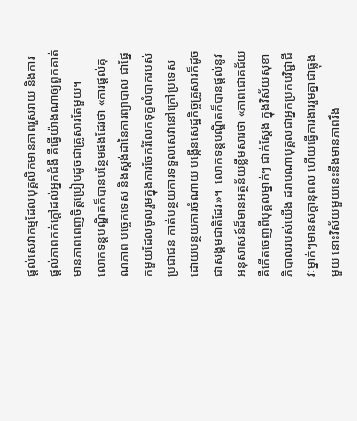ផ្តល់សេវាកម្មដែលបុគ្គលិកមានភាពរួសរាយ និងការផ្តល់ភាពកក់ក្តៅដល់អ្នកជំងឺ គឺធ្វើយ៉ាងណាឲ្យពួកគាត់មានភាពពេញចិត្តប្រៀបដូចជាគ្រូសារតែមួយ។     លោកទន្តបណ្ឌិតក៏បានបន្ថែមផងដែរថា «ការផ្តល់គុណភាព បច្ចេកទេស និងស្តង់ដានៃការព្យាបាល ជាផ្នែកមួយដែលចូលរួមក្នុងការចែករំលែកទុក្ខលំបាករបស់ប្រជាជន កាត់បន្ថយការទទួលសេវានៅក្រៅប្រទេស ដោយបន្ថយការចំណាយ បង្កើនសេដ្ឋកិច្ចគ្រួសារក៏ដូចជាសង្គមជាតិដែរ»។  លោកទន្តបណ្ឌិតក៏បានផ្តល់នូវអនុសាសន៍ដ៏មានអត្ថន័យខ្លឹមសារថា «ភាពជោគជ័យ គឺកើតចេញពីបុគ្គលម្នាក់ៗ ជាក់ស្តែង ក្នុងវិស័យសុខាភិបាលរបស់យើង ដរាបណាបុគ្គលជាអ្នកប្រកបវិជ្ជាជីវៈម្នាក់ៗមានសក្តានុពល ហើយធ្វើការងាររួមគ្នាជាធ្លុងមួយ នោះវិស័យមួយនេះនឹងមានភាពរឹង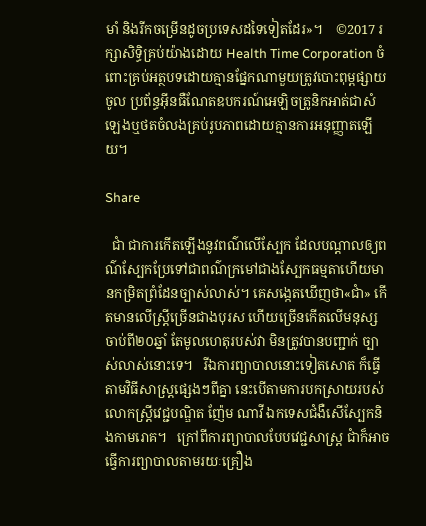មាំ និងរីកចម្រើនដូចប្រទេសដទៃទៀតដែរ»។    ©2017 រក្សាសិទ្ធិគ្រប់យ៉ាងដោយ Health Time Corporation ចំពោះគ្រប់អត្ថបទដោយគ្មានផ្នែកណាមួយត្រូវបោះពុម្ពផ្សាយចូល ប្រព័ន្ធអ៊ីនធឺណែតឧបករណ៍អេឡិចត្រូនិកអាត់ជាសំឡេងឬថតចំលងគ្រប់រូបភាពដោយគ្មានការអនុញ្ញាតឡើយ។

Share

  ជាំ ជាការកើតឡើងនូវពណ៌លើស្បែក ដែលបណ្តាលឲ្យពណ៌ស្បែកប្រែទៅជាពណ៌ក្រមៅជាងស្បែកធម្មតាហើយមានកម្រិតព្រំដែនច្បាស់លាស់។ គេសង្កេតឃើញថា«ជាំ» កើតមានលើស្ត្រីច្រើនជាងបុរស ហើយច្រើនកើតលើមនុស្សចាប់ពី២០ឆ្នាំ តែមូលហេតុរបស់វា មិនត្រូវបានបញ្ជាក់ ច្បាស់លាស់នោះទេ។   រីឯការព្យាបាលនោះទៀតសោត ក៏ធ្វើតាមវិធីសាស្ត្រផ្សេងៗពីគ្នា នេះបើតាមការបកស្រាយរបស់លោកស្ត្រីវេជ្ជបណ្ឌិត ញ៉ែម ណាវី ឯកទេសជំងឺសើស្បែកនិងកាមរោគ។   ក្រៅពីការព្យាបាលបែបវេជ្ជសាស្ត្រ ជាំក៏អាចធ្វើការព្យាបាលតាមរយៈគ្រឿង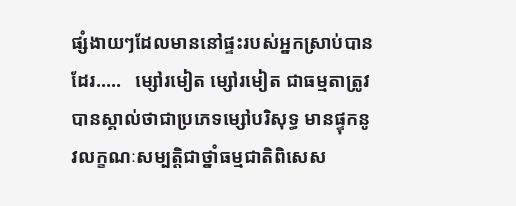ផ្សំងាយៗដែលមាននៅផ្ទះរបស់អ្នកស្រាប់បានដែរ…..   ម្សៅរមៀត ម្សៅរមៀត ជាធម្មតាត្រូវបានស្គាល់ថាជាប្រភេទម្សៅបរិសុទ្ធ មានផ្ទុកនូវលក្ខណៈសម្បត្តិជាថ្នាំធម្មជាតិពិសេស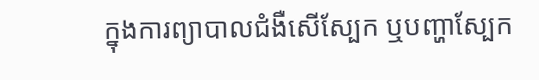ក្នុងការព្យាបាលជំងឺសើស្បែក ឬបញ្ហាស្បែក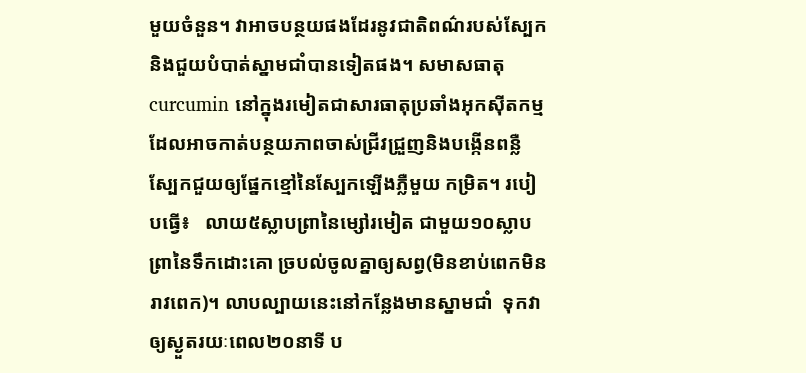មួយចំនួន។ វាអាចបន្ថយផងដែរនូវជាតិពណ៌របស់ស្បែកនិងជួយបំបាត់ស្នាមជាំបានទៀតផង។ សមាសធាតុ curcumin នៅក្នុងរមៀតជាសារធាតុប្រឆាំងអុកស៊ីតកម្មដែលអាចកាត់បន្ថយភាពចាស់ជ្រីវជ្រួញនិងបង្កើនពន្លឺស្បែកជួយឲ្យផ្នែកខ្មៅនៃស្បែកឡើងភ្លឺមួយ កម្រិត។ របៀបធ្វើ៖   លាយ៥ស្លាបព្រានៃម្សៅរមៀត ជាមួយ១០ស្លាបព្រានៃទឹកដោះគោ ច្របល់ចូលគ្នាឲ្យសព្វ(មិនខាប់ពេកមិនរាវពេក)។ លាបល្បាយនេះនៅកន្លែងមានស្នាមជាំ  ទុកវាឲ្យស្ងួតរយៈពេល២០នាទី ប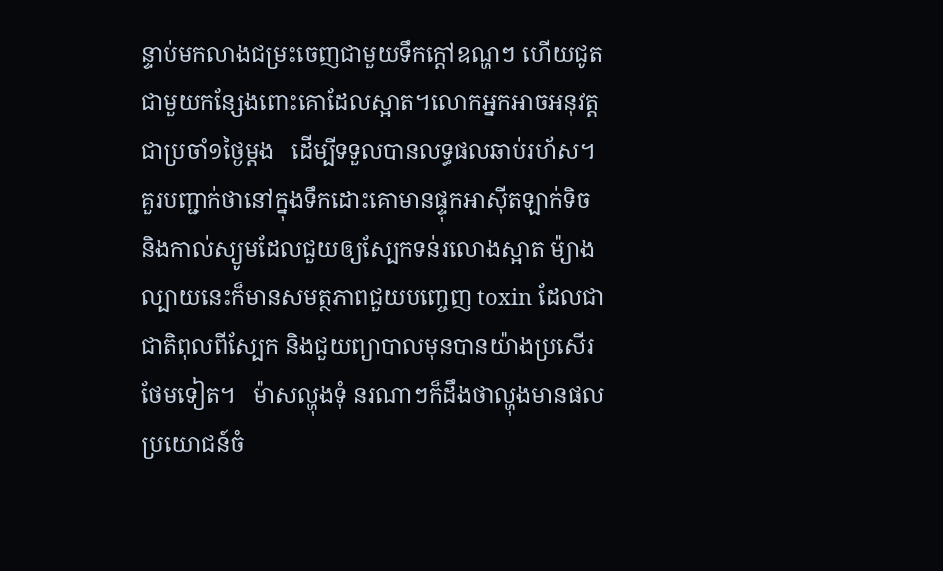ន្ទាប់មកលាងជម្រះចេញជាមួយទឹកក្តៅឧណ្ហៗ ហើយជូតជាមួយកន្សែងពោះគោដែលស្អាត។លោកអ្នកអាចអនុវត្តជាប្រចាំ១ថ្ងៃម្តង   ដើម្បីទទួលបានលទ្ធផលឆាប់រហ័ស។ គួរបញ្ជាក់ថានៅក្នុងទឹកដោះគោមានផ្ទុកអាស៊ីតឡាក់ទិច និងកាល់ស្យូមដែលជួយឲ្យស្បែកទន់រលោងស្អាត ម៉្យាង ល្បាយនេះក៏មានសមត្ថភាពជួយបញ្ចេញ toxin ដែលជាជាតិពុលពីស្បែក និងជួយព្យាបាលមុនបានយ៉ាងប្រសើរថែមទៀត។   ម៉ាសល្ហុងទុំ នរណាៗក៏ដឹងថាល្ហុងមានផលប្រយោជន៍ចំ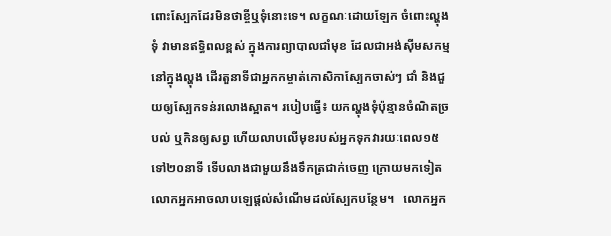ពោះស្បែកដែរមិនថាខ្ចីឬទុំនោះទេ។ លក្ខណៈដោយឡែក ចំពោះល្ហុងទុំ វាមានឥទ្ធិពលខ្ពស់ ក្នុងការព្យាបាលជាំមុខ ដែលជាអង់ស៊ីមសកម្មនៅក្នុងល្ហុង ដើរតួនាទីជាអ្នកកម្ចាត់កោសិកាស្បែកចាស់ៗ ជាំ និងជួយឲ្យស្បែកទន់រលោងស្អាត។ របៀបធ្វើ៖ យកល្ហុងទុំប៉ុន្មានចំណិតច្របល់ ឬកិនឲ្យសព្វ ហើយលាបលើមុខរបស់អ្នកទុកវារយៈពេល១៥ ទៅ២០នាទី ទើបលាងជាមួយនឹងទឹកត្រជាក់ចេញ ក្រោយមកទៀតលោកអ្នកអាចលាបឡេផ្តល់សំណើមដល់ស្បែកបន្ថែម។   លោកអ្នក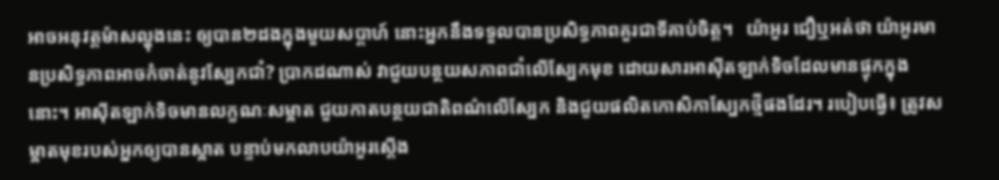អាចអនុវត្តម៉ាសល្ហុងនេះ ឲ្យបាន២ដងក្នុងមួយសប្តាហ៍ នោះអ្នកនឹងទទួលបានប្រសិទ្ធភាពគួរជាទីគាប់ចិត្ត។   យ៉ាអួរ ជឿឬអត់ថា យ៉ាអួរមានប្រសិទ្ធភាពអាចកំចាត់នូវស្បែកជាំ? ប្រាកដណាស់ វាជួយបន្ថយសភាពជាំលើស្បែកមុខ ដោយសារអាស៊ីតឡាក់ទិចដែលមានផ្ទុកក្នុងនោះ។ អាស៊ីតឡាក់ទិចមានលក្ខណៈសម្អាត ជួយកាតបន្ថយជាតិពណ៌លើស្បែក និងជួយផលិតកោសិកាស្បែកថ្មីផងដែរ។ របៀបធ្វើ៖ ត្រូវសម្អាតមុខរបស់អ្នកឲ្យបានស្អាត បន្ទាប់មកលាបយ៉ាអួរស្តើង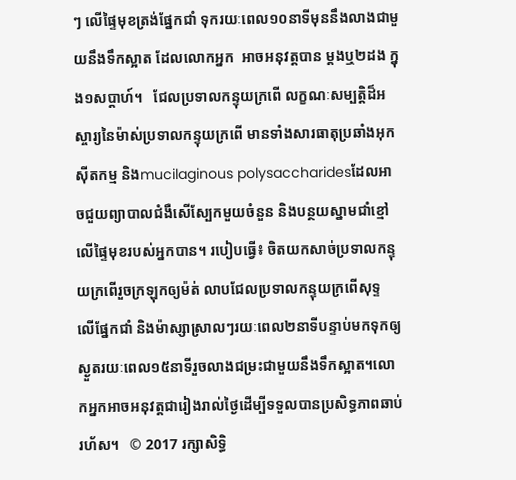ៗ លើផ្ទៃមុខត្រង់ផ្នែកជាំ ទុករយៈពេល១០នាទីមុននឹងលាងជាមួយនឹងទឹកស្អាត ដែលលោកអ្នក  អាចអនុវត្តបាន ម្តងឬ២ដង ក្នុង១សប្តាហ៍។   ជែលប្រទាលកន្ទុយក្រពើ លក្ខណៈសម្បត្តិដ៏អស្ចារ្យនៃម៉ាស់ប្រទាលកន្ទុយក្រពើ មានទាំងសារធាតុប្រឆាំងអុកស៊ីតកម្ម និងmucilaginous polysaccharidesដែលអាចជួយព្យាបាលជំងឺសើស្បែកមួយចំនួន និងបន្ថយស្នាមជាំខ្មៅលើផ្ទៃមុខរបស់អ្នកបាន។ របៀបធ្វើ៖ ចិតយកសាច់ប្រទាលកន្ទុយក្រពើរួចក្រឡុកឲ្យម៉ត់ លាបជែលប្រទាលកន្ទុយក្រពើសុទ្ទ  លើផ្នែកជាំ និងម៉ាស្សាស្រាលៗរយៈពេល២នាទីបន្ទាប់មកទុកឲ្យស្ងួតរយៈពេល១៥នាទីរួចលាងជម្រះជាមួយនឹងទឹកស្អាត។លោកអ្នកអាចអនុវត្តជារៀងរាល់ថ្ងៃដើម្បីទទួលបានប្រសិទ្ធភាពឆាប់ រហ័ស។   © 2017 រក្សាសិទ្ធិ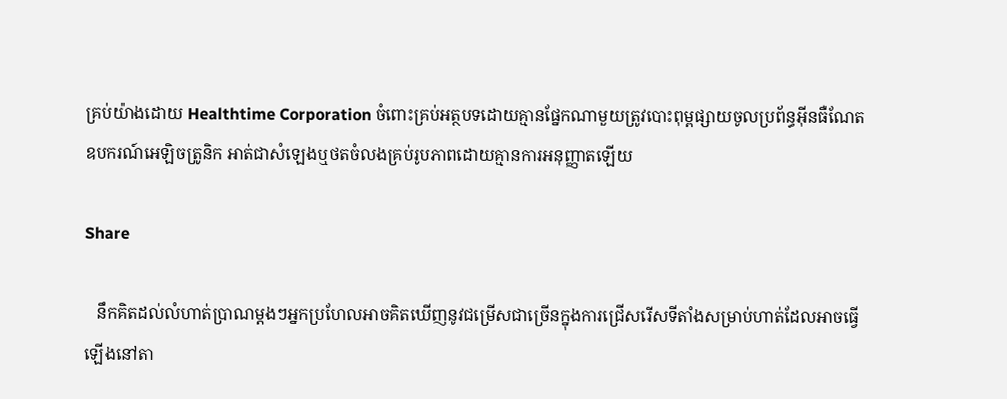គ្រប់យ៉ាងដោយ Healthtime Corporation ចំពោះគ្រប់អត្ថបទដោយគ្មានផ្នែកណាមួយត្រូវបោះពុម្ពផ្សាយចូលប្រព័ន្ធអ៊ីនធឺណែត ឧបករណ៍អេឡិចត្រូនិក អាត់ជាសំឡេងឬថតចំលងគ្រប់រូបភាពដោយគ្មានការអនុញ្ញាតឡើយ

Share

   នឹកគិតដល់លំហាត់ប្រាណម្តងៗអ្នកប្រហែលអាចគិតឃើញនូវជម្រើសជាច្រើនក្នុងការជ្រើសរើសទីតាំងសម្រាប់ហាត់ដែលអាចធ្វើឡើងនៅតា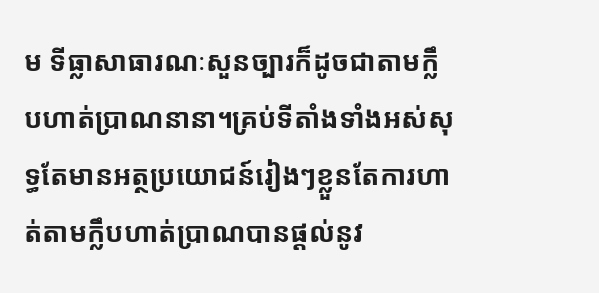ម ទីធ្លាសាធារណៈសួនច្បារក៏ដូចជាតាមក្លឹបហាត់ប្រាណនានា។គ្រប់ទីតាំងទាំងអស់សុទ្ធតែមានអត្ថប្រយោជន៍រៀងៗខ្លួនតែការហាត់តាមក្លឹបហាត់ប្រាណបានផ្តល់នូវ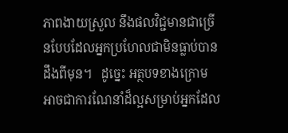ភាពងាយស្រួល នឹងផលវិជ្ជមានជាច្រើនបែបដែលអ្នកប្រហែលជាមិនធ្លាប់បានដឹងពីមុន។   ដូច្នេះ អត្ថបទខាងក្រោមអាចជាការណែនាំដ៏ល្អសម្រាប់អ្នកដែល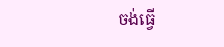ចង់ធ្វើ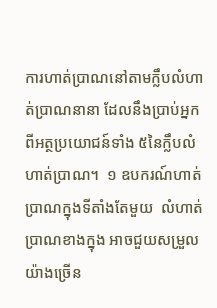ការហាត់ប្រាណនៅតាមក្លឹបលំហាត់ប្រាណនានា ដែលនឹងប្រាប់អ្នកពីអត្ថប្រយោជន៍ទាំង ៥នៃក្លឹបលំហាត់ប្រាណ។  ១ ឧបករណ៍ហាត់ប្រាណក្នុងទីតាំងតែមួយ  លំហាត់ប្រាណខាងក្នុង អាចជួយសម្រួលយ៉ាងច្រើន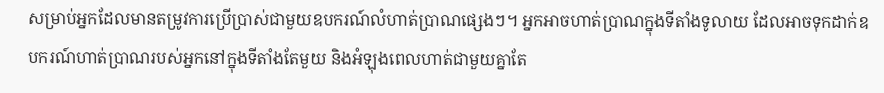សម្រាប់អ្នកដែលមានតម្រូវការប្រើប្រាស់ជាមួយឧបករណ៍លំហាត់ប្រាណផ្សេងៗ។ អ្នកអាចហាត់ប្រាណក្នុងទីតាំងទូលាយ ដែលអាចទុកដាក់ឧបករណ៍ហាត់ប្រាណរបស់អ្នកនៅក្នុងទីតាំងតែមួយ និងអំឡុងពេលហាត់ជាមួយគ្នាតែ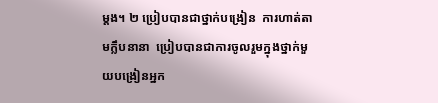ម្តង។ ២ ប្រៀបបានជាថ្នាក់បង្រៀន  ការហាត់តាមក្លឹបនានា  ប្រៀបបានជាការចូលរួមក្នុងថ្នាក់មួយបង្រៀនអ្នក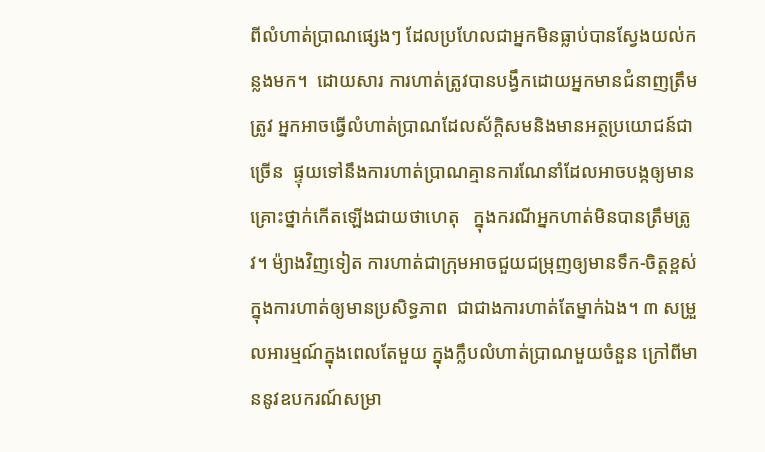ពីលំហាត់ប្រាណផ្សេងៗ ដែលប្រហែលជាអ្នកមិនធ្លាប់បានស្វែងយល់កន្លងមក។  ដោយសារ ការហាត់ត្រូវបានបង្វឹកដោយអ្នកមានជំនាញត្រឹមត្រូវ អ្នកអាចធ្វើលំហាត់ប្រាណដែលស័ក្តិសមនិងមានអត្ថប្រយោជន៍ជាច្រើន  ផ្ទុយទៅនឹងការហាត់ប្រាណគ្មានការណែនាំដែលអាចបង្កឲ្យមានគ្រោះថ្នាក់កើតឡើងជាយថាហេតុ   ក្នុងករណីអ្នកហាត់មិនបានត្រឹមត្រូវ។ ម៉្យាងវិញទៀត ការហាត់ជាក្រុមអាចជួយជម្រុញឲ្យមានទឹក-ចិត្តខ្ពស់ក្នុងការហាត់ឲ្យមានប្រសិទ្ធភាព  ជាជាងការហាត់តែម្នាក់ឯង។ ៣ សម្រួលអារម្មណ៍ក្នុងពេលតែមួយ ក្នុងក្លឹបលំហាត់ប្រាណមួយចំនួន ក្រៅពីមាននូវឧបករណ៍សម្រា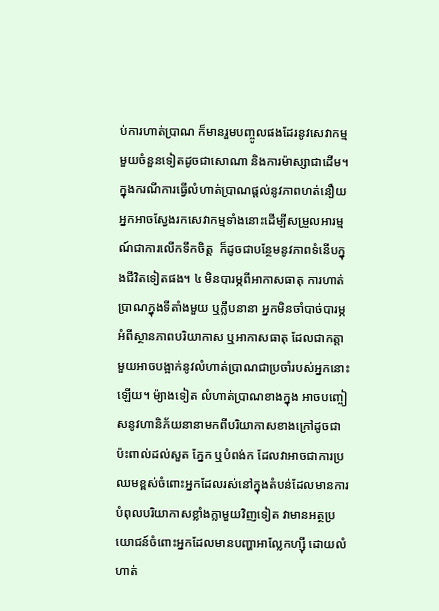ប់ការហាត់ប្រាណ ក៏មានរួមបញ្ចូលផងដែរនូវសេវាកម្មមួយចំនួនទៀតដូចជាសោណា និងការម៉ាស្សាជាដើម។ក្នុងករណីការធ្វើលំហាត់ប្រាណផ្តល់នូវភាពហត់នឿយអ្នកអាចស្វែងរកសេវាកម្មទាំងនោះដើម្បីសម្រួលអារម្មណ៍ជាការលើកទឹកចិត្ត  ក៏ដូចជាបន្ថែមនូវភាពទំនើបក្នុងជីវិតទៀតផង។ ៤ មិនបារម្ភពីអាកាសធាតុ ការហាត់ប្រាណក្នុងទីតាំងមួយ ឬក្លឹបនានា អ្នកមិនចាំបាច់បារម្ភអំពីស្ថានភាពបរិយាកាស ឬអាកាសធាតុ ដែលជាកត្តាមួយអាចបង្អាក់នូវលំហាត់ប្រាណជាប្រចាំរបស់អ្នកនោះឡើយ។ ម៉្យាងទៀត លំហាត់ប្រាណខាងក្នុង អាចបញ្ចៀសនូវហានិភ័យនានាមកពីបរិយាកាសខាងក្រៅដូចជា ប៉ះពាល់ដល់សួត ភ្នែក ឬបំពង់ក ដែលវាអាចជាការប្រឈមខ្ពស់ចំពោះអ្នកដែលរស់នៅក្នុងតំបន់ដែលមានការបំពុលបរិយាកាសខ្លាំងក្លាមួយវិញទៀត វាមានអត្ថប្រយោជន៍ចំពោះអ្នកដែលមានបញ្ហាអាល្លែកហ្ស៊ី ដោយលំហាត់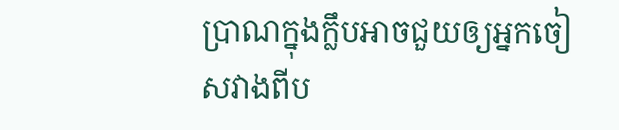ប្រាណក្នុងក្លឹបអាចជួយឲ្យអ្នកចៀសវាងពីប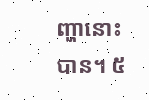ញ្ហានោះបាន។ ៥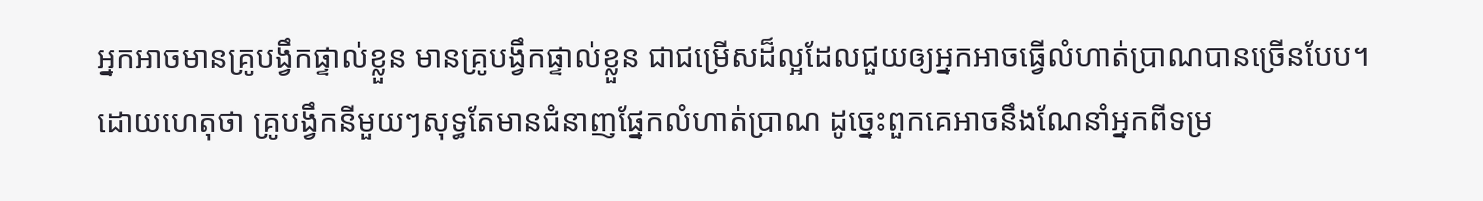អ្នកអាចមានគ្រូបង្វឹកផ្ទាល់ខ្លួន មានគ្រូបង្វឹកផ្ទាល់ខ្លួន ជាជម្រើសដ៏ល្អដែលជួយឲ្យអ្នកអាចធ្វើលំហាត់ប្រាណបានច្រើនបែប។ ដោយហេតុថា គ្រូបង្វឹកនីមួយៗសុទ្ធតែមានជំនាញផ្នែកលំហាត់ប្រាណ ដូច្នេះពួកគេអាចនឹងណែនាំអ្នកពីទម្រ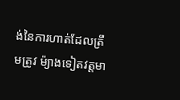ង់នៃការហាត់ដែលត្រឹមត្រូវ ម៉្យាងទៀតវត្តមា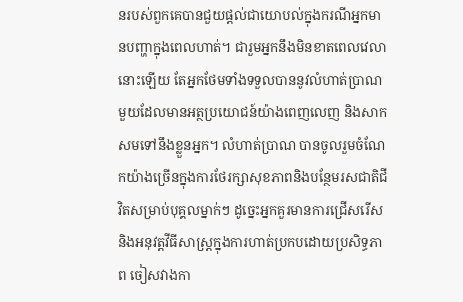នរបស់ពួកគេបានជួយផ្តល់ជាយោបល់ក្នុងករណីអ្នកមានបញ្ហាក្នុងពេលហាត់។ ជារួមអ្នកនឹងមិនខាតពេលវេលានោះឡើយ តែអ្នកថែមទាំងទទួលបាននូវលំហាត់ប្រាណមួយដែលមានអត្ថប្រយោជន៍យ៉ាងពេញលេញ និងសាកសមទៅនឹងខ្លួនអ្នក។ លំហាត់ប្រាណ បានចូលរួមចំណែកយ៉ាងច្រើនក្នុងការថែរក្សាសុខភាពនិងបន្ថែមរសជាតិជីវិតសម្រាប់បុគ្គលម្នាក់ៗ ដូច្នេះអ្នកគួរមានការជ្រើសរើស  និងអនុវត្តវីធីសាស្រ្តក្នុងការហាត់ប្រកបដោយប្រសិទ្ធភាព ចៀសវាងកា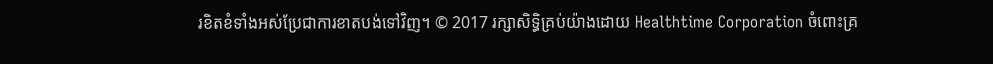រខិតខំទាំងអស់ប្រែជាការខាតបង់ទៅវិញ។ © 2017 រក្សាសិទ្ធិគ្រប់យ៉ាងដោយ Healthtime Corporation ចំពោះគ្រ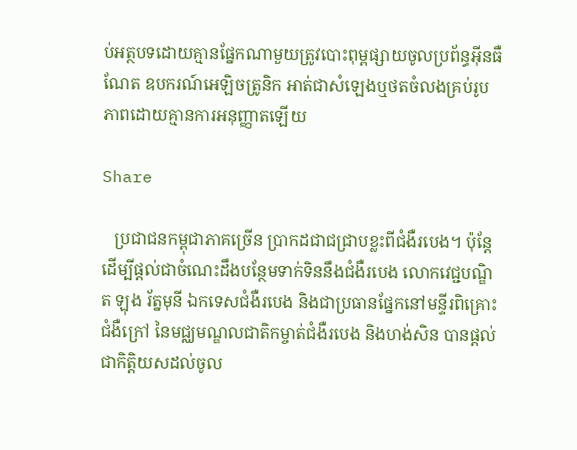ប់អត្ថបទដោយគ្មានផ្នែកណាមួយត្រូវបោះពុម្ពផ្សាយចូលប្រព័ន្ធអ៊ីនធឺណែត ឧបករណ៍អេឡិចត្រូនិក អាត់ជាសំឡេងឬថតចំលងគ្រប់រូបភាពដោយគ្មានការអនុញ្ញាតឡើយ

Share

   ប្រជាជនកម្ពុជាភាគច្រើន ប្រាកដជាជជ្រាបខ្លះពីជំងឺរបេង។ ប៉ុន្តែដើម្បីផ្តល់ជាចំណេះដឹងបន្ថែមទាក់ទិននឹងជំងឺរបេង លោកវេជ្ជបណ្ឌិត ឡុង រ័ត្នមុនី ឯកទេសជំងឺរបេង និងជាប្រធានផ្នែកនៅមន្ទីរពិគ្រោះជំងឺក្រៅ នៃមជ្ឈមណ្ឌលជាតិកម្ចាត់ជំងឺរបេង និងហង់សិន បានផ្តល់ជាកិត្តិយសដល់ចូល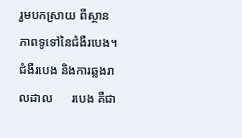រួមបកស្រាយ ពីស្ថានភាពទូទៅនៃជំងឺរបេង។ ជំងឺរបេង និងការឆ្លងរាលដាល      របេង គឺជា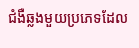ជំងឺឆ្លងមួយប្រភេទដែល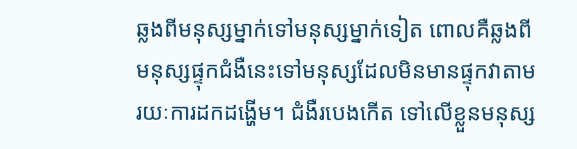ឆ្លងពីមនុស្សម្នាក់ទៅមនុស្សម្នាក់ទៀត ពោលគឺឆ្លងពីមនុស្សផ្ទុកជំងឺនេះទៅមនុស្សដែលមិនមានផ្ទុកវាតាមរយៈការដកដង្ហើម។ ជំងឺរបេងកើត ទៅលើខ្លួនមនុស្ស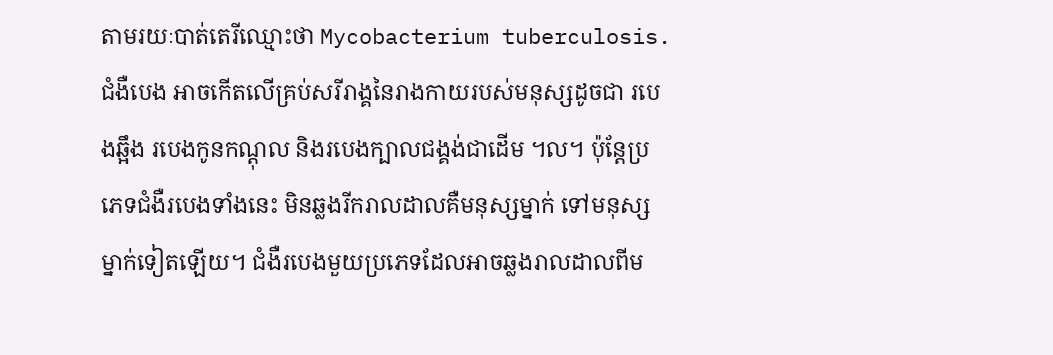តាមរយៈបាត់តេរីឈ្មោះថា Mycobacterium tuberculosis. ជំងឺបេង អាចកើតលើគ្រប់សរីរាង្គនៃរាងកាយរបស់មនុស្សដូចជា របេងឆ្អឹង របេងកូនកណ្តុល និងរបេងក្បាលជង្គង់ជាដើម ។ល។ ប៉ុន្តែប្រភេទជំងឺរបេងទាំងនេះ មិនឆ្លងរីករាលដាលគឺមនុស្សម្នាក់ ទៅមនុស្សម្នាក់ទៀតឡើយ។ ជំងឺរបេងមួយប្រភេទដែលអាចឆ្លងរាលដាលពីម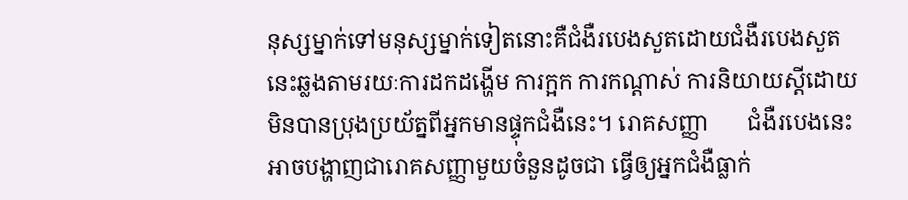នុស្សម្នាក់ទៅមនុស្សម្នាក់ទៀតនោះគឺជំងឺរបេងសួតដោយជំងឺរបេងសួតនេះឆ្លងតាមរយៈការដកដង្ហើម ការក្អក ការកណ្តាស់ ការនិយាយស្តីដោយមិនបានប្រុងប្រយ័ត្នពីអ្នកមានផ្ទុកជំងឺនេះ។ រោគសញ្ញា       ជំងឺរបេងនេះ អាចបង្ហាញជារោគសញ្ញាមួយចំនួនដូចជា ធ្វើឲ្យអ្នកជំងឺធ្លាក់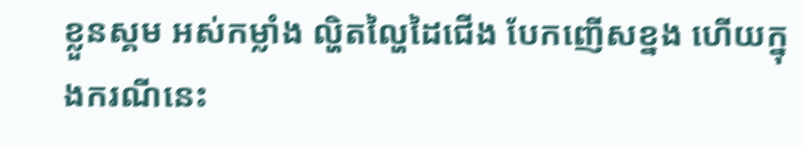ខ្លួនស្គម អស់កម្លាំង ល្ហិតល្ហៃដៃជើង បែកញើសខ្នង ហើយក្នុងករណីនេះ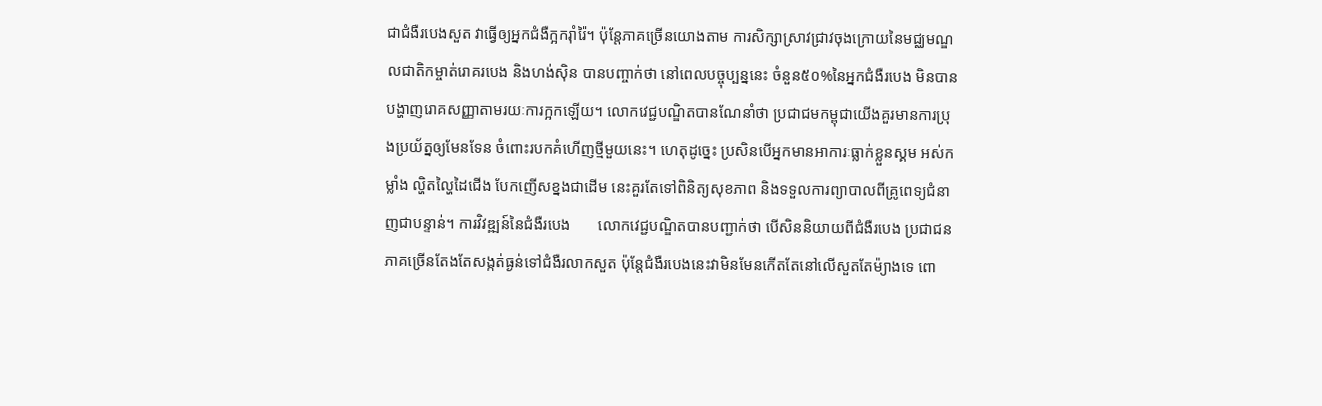ជាជំងឺរបេងសួត វាធ្វើឲ្យអ្នកជំងឺក្អករ៉ាំរ៉ៃ។ ប៉ុន្តែភាគច្រើនយោងតាម ការសិក្សាស្រាវជ្រាវចុងក្រោយនៃមជ្ឈមណ្ឌលជាតិកម្ចាត់រោគរបេង និងហង់ស៊ិន បានបញ្ចាក់ថា នៅពេលបច្ចុប្បន្ននេះ ចំនួន៥០%នៃអ្នកជំងឺរបេង មិនបានបង្ហាញរោគសញ្ញាតាមរយៈការក្អកឡើយ។ លោកវេជ្ជបណ្ឌិតបានណែនាំថា ប្រជាជមកម្ពុជាយើងគួរមានការប្រុងប្រយ័ត្នឲ្យមែនទែន ចំពោះរបកគំហើញថ្មីមួយនេះ។ ហេតុដូច្នេះ ប្រសិនបើអ្នកមានអាការៈធ្លាក់ខ្លួនស្គម អស់កម្លាំង ល្ហិតល្ហៃដៃជើង បែកញើសខ្នងជាដើម នេះគួរតែទៅពិនិត្យសុខភាព និងទទួលការព្យាបាលពីគ្រូពេទ្យជំនាញជាបន្ទាន់។ ការវិវឌ្ឍន៍នៃជំងឺរបេង       លោកវេជ្ជបណ្ឌិតបានបញ្ជាក់ថា បើសិននិយាយពីជំងឺរបេង ប្រជាជនភាគច្រើនតែងតែសង្កត់ធ្ងន់ទៅជំងឺរលាកសួត ប៉ុន្តែជំងឺរបេងនេះវាមិនមែនកើតតែនៅលើសួតតែម៉្យាងទេ ពោ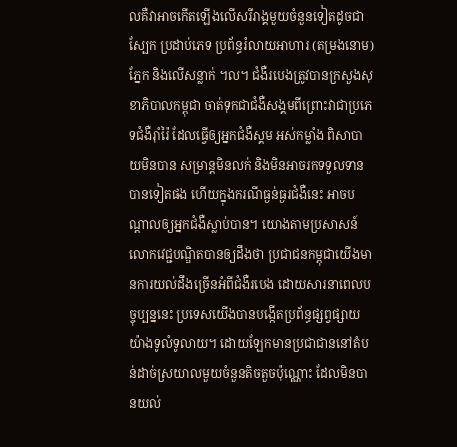លគឺវាអាចកើតឡើងលើសរីរាង្គមួយចំនួនទៀតដូចជា ស្បែក ប្រដាប់ភេទ ប្រព័ន្ធរំលាយអាហារ (តម្រងនោម) ភ្នែក និងលើសន្លាក់ ។ល។ ជំងឺរបេងត្រូវបានក្រសួងសុខាភិបាលកម្ពុជា ចាត់ទុកជាជំងឺសង្គមពីព្រោះវាជាប្រភេទជំងឺរ៉ាំរ៉ៃ ដែលធ្វើឲ្យអ្នកជំងឺស្គម អស់កម្លាំង ពិសាបាយមិនបាន សម្រាន្តមិនលក់ និងមិនអាចរកទទួលទានបានទៀតផង ហើយក្នុងករណីធ្ងន់ធ្ងរជំងឺនេះ អាចបណ្តាលឲ្យអ្នកជំងឺស្លាប់បាន។ យោងតាមប្រសាសន៍លោកវេជ្ជបណ្ឌិតបានឲ្យដឹងថា ប្រជាជនកម្ពុជាយើងមានការយល់ដឹងច្រើនអំពីជំងឺរបេង ដោយសារនាពេលបច្ចុប្បន្ននេះ ប្រទេសយើងបានបង្កើតប្រព័ន្ធផ្សព្វផ្សាយយ៉ាងទូលំទូលាយ។ ដោយឡែកមានប្រជាជាននៅតំបន់ដាច់ស្រយាលមួយចំនួនតិចតួចប៉ុណ្ណោះ ដែលមិនបានយល់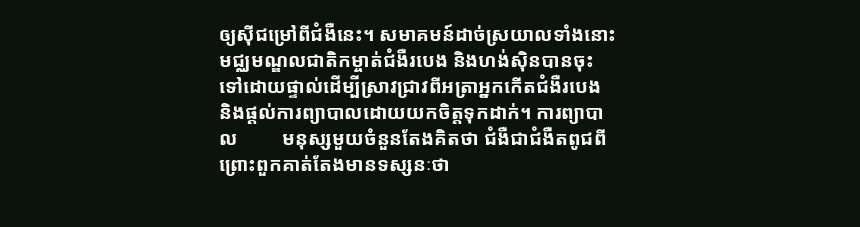ឲ្យស៊ីជម្រៅពីជំងឺនេះ។ សមាគមន៍ដាច់ស្រយាលទាំងនោះ មជ្ឈមណ្ឌលជាតិកម្ចាត់ជំងឺរបេង និងហង់ស៊ិនបានចុះទៅដោយផ្ទាល់ដើម្បីស្រាវជ្រាវពីអត្រាអ្នកកើតជំងឺរបេង និងផ្តល់ការព្យាបាលដោយយកចិត្តទុកដាក់។ ការព្យាបាល         មនុស្សមួយចំនួនតែងគិតថា ជំងឺជាជំងឺតពូជពីព្រោះពួកគាត់តែងមានទស្សនៈថា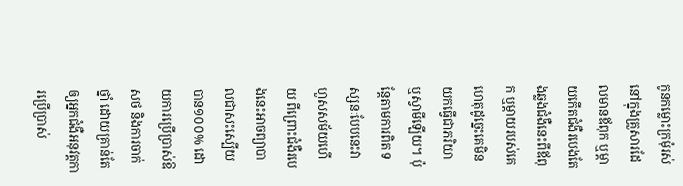កូនកម្លោះក្រមុំរស់នៅក្នុងគ្រួសារដែលមានឪពុក ឬម្តាយកើតជំងឺរបេងតែងឆ្លងជំងឺនេះពីឪពុក ឬម្តាយរបស់គេ ហេតុដូច្នេះគេមិនយកធ្វើជាភរិយា ឬស្វាមីឡើយ។ ប៉ុន្តែតាមការពិត ទស្សនៈបែបនេះវាហួសសម័យហើយ ពីព្រោះជំងឺរបេងនេះអាចព្យាបាលជាសះស្បើយបាន១០០% ដោយការប្រើប្រាស់ឱសថ និងការចាក់ថ្នាំ ដោយគ្រាន់តែឲ្យអ្នកជំងឺអនុវត្តការប្រើប្រាស់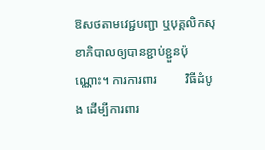ឱសថតាមវេជ្ជបញ្ជា ឬបុគ្គលិកសុខាភិបាលឲ្យបានខ្ជាប់ខ្ជួនប៉ុណ្ណោះ។ ការការពារ         វិធីដំបូង ដើម្បីការពារ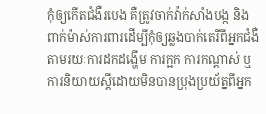កុំឲ្យកើតជំងឺរបេង គឺត្រូវចាក់វ៉ាក់សាំងបង្ក និងពាក់ម៉ាស់ការពារដើម្បីកុំឲ្យឆ្លងបាក់តេរីពីអ្នកជំងឺតាមរយៈការដកដង្ហើម ការក្អក ការកណ្តាស់ ឬការនិយាយស្តីដោយមិនបានប្រុងប្រយ័ត្នពីអ្នក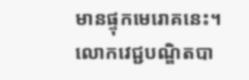មានផ្ទុកមេរោគនេះ។ លោកវេជ្ជបណ្ឌិតបា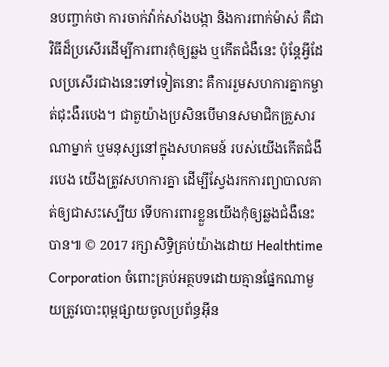នបញ្ចាក់ថា ការចាក់វ៉ាក់សាំងបង្កា និងការពាក់ម៉ាស់ គឺជាវិធីដ៏ប្រសើរដើម្បីការពារកុំឲ្យឆ្លង ឬកើតជំងឺនេះ ប៉ុន្តែអ្វីដែលប្រសើរជាងនេះទៅទៀតនោះ គឺការរួមសហការគ្នាកម្ចាត់ជុះងឺរបេង។ ជាតួយ៉ាងប្រសិនបើមានសមាជិកគ្រួសារណាម្នាក់ ឬមនុស្សនៅក្នុងសហគមន៍ របស់យើងកើតជំងឹរបេង យើងត្រូវសហការគ្នា ដើម្បីស្វែងរកការព្យាបាលគាត់ឲ្យជាសះស្បើយ ទើបការពារខ្លួនយើងកុំឲ្យឆ្លងជំងឺនេះបាន៕ © 2017 រក្សាសិទ្ធិគ្រប់យ៉ាងដោយ Healthtime Corporation ចំពោះគ្រប់អត្ថបទដោយគ្មានផ្នែកណាមួយត្រូវបោះពុម្ពផ្សាយចូលប្រព័ន្ធអ៊ីន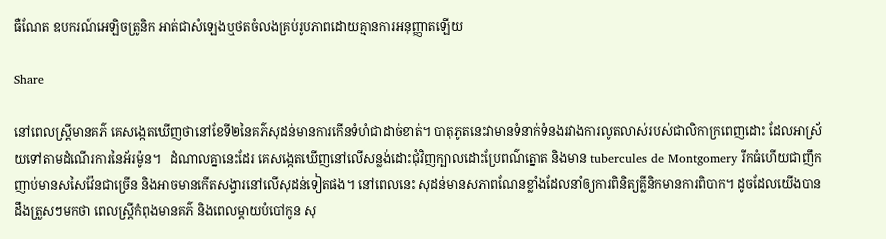ធឺណែត ឧបករណ៍អេឡិចត្រូនិក អាត់ជាសំឡេងឬថតចំលងគ្រប់រូបភាពដោយគ្មានការអនុញ្ញាតឡើយ

Share

នៅពេលស្រ្តីមានគភ៌ គេសង្កេតឃើញថានៅខែទី២នៃគភ៌សុដន់មានការកើនទំហំជាដាច់ខាត់។ បាតុភូតនេះវាមានទំនាក់ទំនងរវាងការលូតលាស់របស់ជាលិកាក្រពេញដោះ ដែលអាស្រ័យទៅតាមដំណើរការនៃអ័រម៉ូន។   ដំណាលគ្នានេះដែរ គេសង្កេតឃើញនៅលើសន្លង់ដោះជុំវិញក្បាលដោះប្រែពណ៌ត្នោត និងមាន tubercules de Montgomery រីកធំហើយជាញឹកញាប់មានសសៃវ៉ែនជាច្រើន និងអាចមានកើតសង្វារនៅលើសុដន់ទៀតផង។ នៅពេលនេះ សុដន់មានសភាពណែនខ្លាំងដែលនាំឲ្យការពិនិត្យគ្លីនិកមានការពិបាក។ ដូចដែលយើងបានដឹងត្រួសៗមកថា ពេលស្រ្តីកំពុងមានគភ៌ និងពេលម្ដាយបំបៅកូន សុ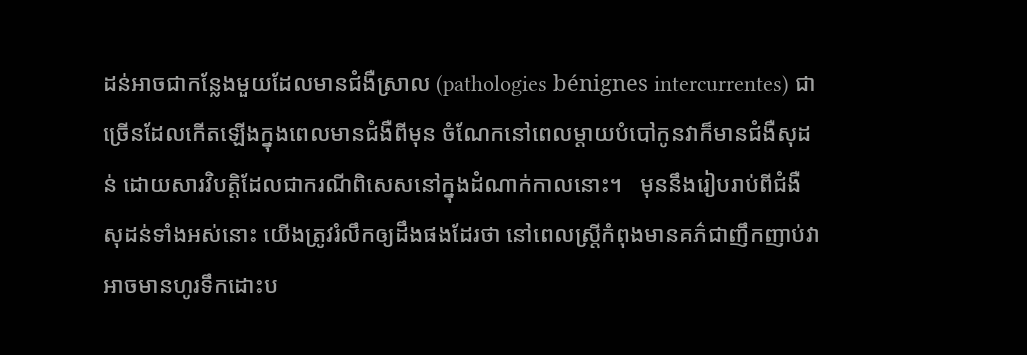ដន់អាចជាកន្លែងមួយដែលមានជំងឺស្រាល (pathologies bénignes intercurrentes) ជាច្រើនដែលកើតឡើងក្នុងពេលមានជំងឺពីមុន ចំណែកនៅពេលម្ដាយបំបៅកូនវាក៏មានជំងឺសុដន់ ដោយសារវិបត្តិដែលជាករណីពិសេសនៅក្នុងដំណាក់កាលនោះ។   មុននឹងរៀបរាប់ពីជំងឺសុដន់ទាំងអស់នោះ យើងត្រូវរំលឹកឲ្យដឹងផងដែរថា នៅពេលស្រ្តីកំពុងមានគភ៌ជាញឹកញាប់វាអាចមានហូរទឹកដោះប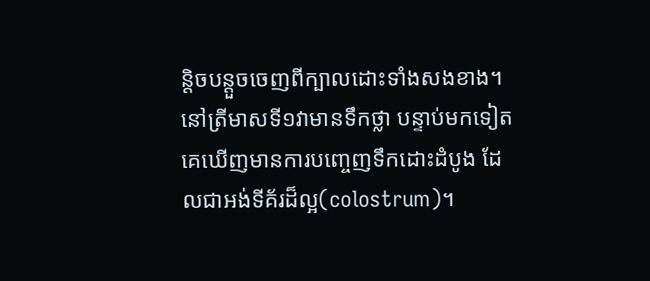ន្តិចបន្តួចចេញពីក្បាលដោះទាំងសងខាង។ នៅត្រីមាសទី១វាមានទឹកថ្លា បន្ទាប់មកទៀតគេឃើញមានការបញ្ចេញទឹកដោះដំបូង ដែលជាអង់ទីគ័រដ៏ល្អ(colostrum)។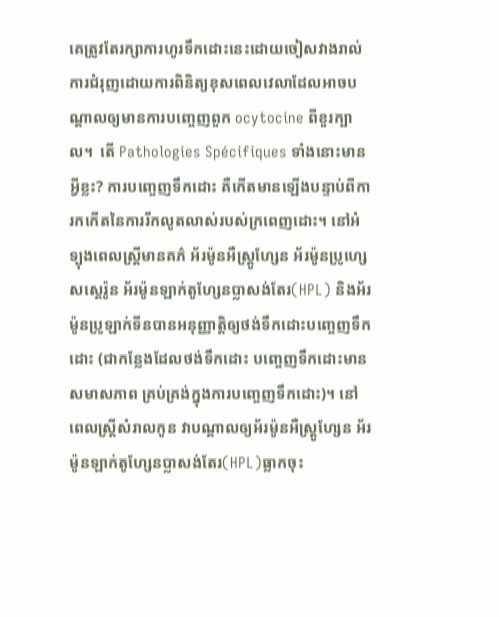គេត្រូវតែរក្សាការហូរទឹកដោះនេះដោយចៀសវាងរាល់ការជំរុញដោយការពិនិត្យខុសពេលវេលាដែលអាចបណ្ដាលឲ្យមានការបញ្ចេញពួក ocytocine ពីខួរក្បាល។  តើ Pathologies Spécifiques ទាំងនោះមានអ្វីខ្លះ? ការបញ្ចេញទឹកដោះ គឺកើតមានឡើងបន្ទាប់ពីការកកើតនៃការរីកលូតលាស់របស់ក្រពេញដោះ។ នៅអំទ្បុងពេលស្ត្រីមានគភ៌ អ័រម៉ូនអឺស្ត្រូហ្សែន អ័រម៉ូនប្រូហ្សេសស្តេរ៉ូន អ័រម៉ូនឡាក់តូហ្សែនប្លាសង់តែរ(HPL) និងអ័រម៉ូនប្រូឡាក់ទីនបានអនុញ្ញាតិ្តឲ្យថង់ទឹកដោះបញ្ចេញទឹកដោះ (ជាកន្លែងដែលថង់ទឹកដោះ បញ្ចេញទឹកដោះមានសមាសភាព គ្រប់គ្រង់ក្នុងការបញ្ចេញទឹកដោះ)។ នៅពេលស្រ្តីសំរាលកូន វាបណ្ដាលឲ្យអ័រម៉ូនអឺស្ត្រូហ្សែន អ័រម៉ូនឡាក់តូហ្សែនប្លាសង់តែរ(HPL)ធ្លាកចុះ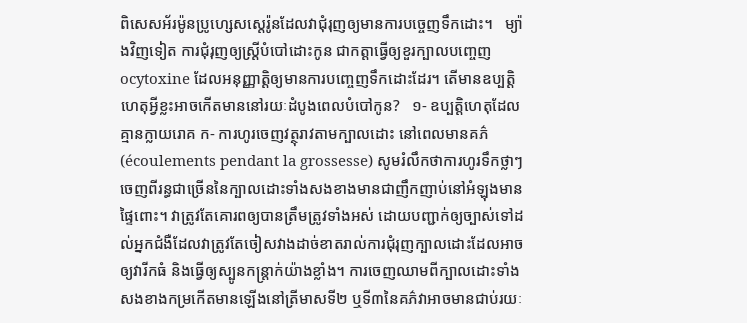ពិសេសអ័រម៉ូនប្រូហ្សេសស្តេរ៉ូនដែលវាជុំរុញឲ្យមានការបច្ចេញទឹកដោះ។   ម្យ៉ាងវិញទៀត ការជុំរុញឲ្យស្រ្តីបំបៅដោះកូន ជាកត្តាធ្វើឲ្យខួរក្បាលបញ្ចេញ ocytoxine ដែលអនុញ្ញាត្តិឲ្យមានការបញ្ចេញទឹកដោះដែរ។ តើមានឧប្បត្តិហេតុអ្វីខ្លះអាចកើតមាននៅរយៈដំបូងពេលបំបៅកូន?   ១- ឧប្បត្តិហេតុដែលគ្មានក្លាយរោគ ក- ការហូរចេញវត្ថុរាវតាមក្បាលដោះ នៅពេលមានគភ៌(écoulements pendant la grossesse) សូមរំលឹកថាការហូរទឹកថ្លាៗចេញពីរន្ធជាច្រើននៃក្បាលដោះទាំងសងខាងមានជាញឹកញាប់នៅអំឡុងមានផ្ទៃពោះ។ វាត្រូវតែគោរពឲ្យបានត្រឹមត្រូវទាំងអស់ ដោយបញ្ជាក់ឲ្យច្បាស់ទៅដល់អ្នកជំងឺដែលវាត្រូវតែចៀសវាងដាច់ខាតរាល់ការជុំរុញក្បាលដោះដែលអាចឲ្យវារីកធំ និងធ្វើឲ្យស្បូនកន្ត្រាក់យ៉ាងខ្លាំង។ ការចេញឈាមពីក្បាលដោះទាំងសងខាងកម្រកើតមានឡើងនៅត្រីមាសទី២ ឬទី៣នៃគភ៌វាអាចមានជាប់រយៈ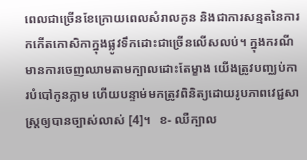ពេលជាច្រើនខែក្រោយពេលសំរាលកូន និងជាការសន្មតនៃការកកើតកោសិកាក្នុងផ្លូវទឹកដោះជាច្រើនលើសលប់។ ក្នុងករណីមានការចេញឈាមតាមក្បាលដោះតែម្ខាង យើងត្រូវបញ្ឈប់ការបំបៅកូនភ្លាម ហើយបន្ទាម់មកត្រូវពិនិត្យដោយរូបភាពវេជ្ជសាស្ត្រឲ្យបានច្បាស់លាស់ [4]។   ខ- ឈឺក្បាល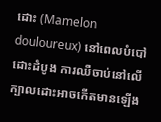ដោះ (Mamelon douloureux) នៅពេលបំបៅដោះដំបូង ការឈឺចាប់នៅលើក្បាលដោះអាចកើតមានឡើង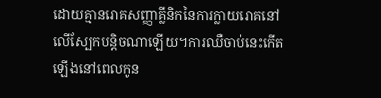ដោយគ្មានរោគសញ្ញាគ្លីនិកនៃការក្លាយរោគនៅលើស្បែកបន្តិចណាឡើយ។ការឈឺចាប់នេះកើតឡើងនៅពេលកូន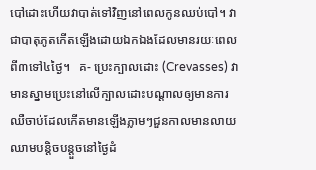បៅដោះហើយវាបាត់ទៅវិញនៅពេលកូនឈប់បៅ។ វាជាបាតុភូតកើតឡើងដោយឯកឯងដែលមានរយៈពេលពី៣ទៅ៤ថ្ងៃ។   គ- ប្រេះក្បាលដោះ (Crevasses) វាមានស្នាមប្រេះនៅលើក្បាលដោះបណ្ដាលឲ្យមានការឈឺចាប់ដែលកើតមានឡើងភ្លាមៗជួនកាលមានលាយឈាមបន្តិចបន្តួចនៅថ្ងៃដំ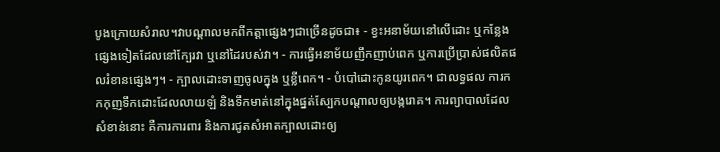បូងក្រោយសំរាល។វាបណ្ដាលមកពីកត្តាផ្សេងៗជាច្រើនដូចជា៖ - ខ្វះអនាម័យនៅលើដោះ ឬកន្លែងផ្សេងទៀតដែលនៅក្បែរវា ឬនៅដៃរបស់វា។ - ការធ្វើអនាម័យញឹកញាប់ពេក ឬការប្រើប្រាស់ផលិតផលរំខានផ្សេងៗ។ - ក្បាលដោះទាញចូលក្នុង ឬខ្លីពេក។ - បំបៅដោះកូនយូរពេក។ ជាលទ្ធផល ការកកកុញទឹកដោះដែលលាយឡំ និងទឹកមាត់នៅក្នុងផ្នត់ស្បែកបណ្ដាលឲ្យបង្ករោគ។ ការព្យាបាលដែលសំខាន់នោះ គឺការការពារ និងការជូតសំអាតក្បាលដោះឲ្យ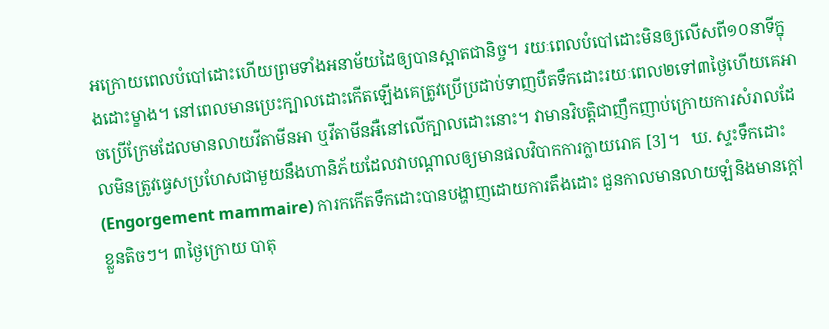អក្រោយពេលបំបៅដោះហើយព្រមទាំងអនាម័យដៃឲ្យបានស្អាតជានិច្ច។ រយៈពេលបំបៅដោះមិនឲ្យលើសពី១០នាទីក្នុងដោះម្ខាង។ នៅពេលមានប្រេះក្បាលដោះកើតឡើងគេត្រូវប្រើប្រដាប់ទាញបឺតទឹកដោះរយៈពេល២ទៅ៣ថ្ងៃហើយគេអាចប្រើក្រែមដែលមានលាយវីតាមីនអា ឬវីតាមីនអឺនៅលើក្បាលដោះនោះ។ វាមានវិបត្តិជាញឹកញាប់ក្រោយការសំរាលដែលមិនត្រូវធ្វេសប្រហែសជាមួយនឹងហានិភ័យដែលវាបណ្ដាលឲ្យមានផលវិបាកការក្លាយរោគ [3]។   ឃ. ស្ទះទឹកដោះ (Engorgement mammaire) ការកកើតទឹកដោះបានបង្ហាញដោយការតឹងដោះ ជួនកាលមានលាយឡំនិងមានក្ដៅខ្លួនតិចៗ។ ៣ថ្ងៃក្រោយ បាតុ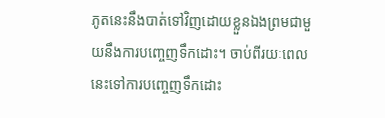ភូតនេះនឹងបាត់ទៅវិញដោយខ្លួនឯងព្រមជាមួយនឹងការបញ្ចេញទឹកដោះ។ ចាប់ពីរយៈពេលនេះទៅការបញ្ចេញទឹកដោះ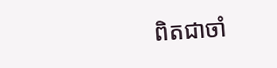ពិតជាចាំ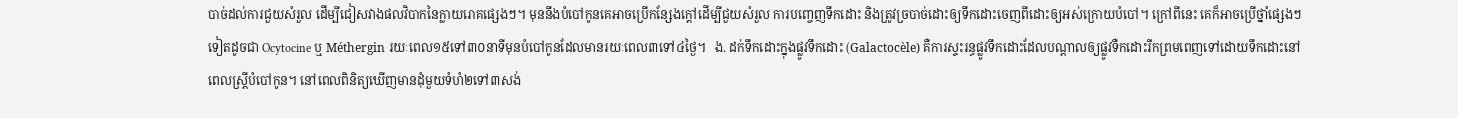បាច់ដល់ការជួយសំរួល ដើម្បីជៀសវាងផលវិបាកនៃក្លាយរោគផ្សេងៗ។ មុននឹងបំបៅកូនគេអាចប្រើកន្សែងក្ដៅដើម្បីជួយសំរួល ការបញ្ចេញទឹកដោះ និងត្រូវច្របាច់ដោះឲ្យទឹកដោះចេញពីដោះឲ្យអស់ក្រោយបំបៅ។ ក្រៅពីនេះ គេក៏អាចប្រើថ្នាំផ្សេងៗទៀតដូចជា Ocytocine ឬ Méthergin រយៈពេល១៥ទៅ៣០នាទីមុនបំបៅកូនដែលមានរយៈពេល៣ទៅ៤ថ្ងៃ។   ង. ដក់ទឹកដោះក្នុងផ្លូវទឹកដោះ (Galactocèle) គឺការស្ទះរន្ធផ្លូវទឹកដោះដែលបណ្ដាលឲ្យផ្លូវទឺកដោះរីកព្រមពេញទៅដោយទឹកដោះនៅពេលស្ត្រីបំបៅកូន។ នៅពេលពិនិត្យឃើញមានដុំមួយទំហំ២ទៅ៣សង់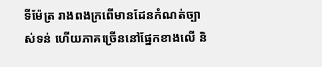ទីម៉ែត្រ រាងពងក្រពើមានដែនកំណត់ច្បាស់ទន់ ហើយភាគច្រើននៅផ្នែកខាងលើ និ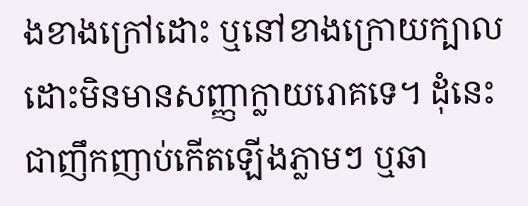ងខាងក្រៅដោះ ឬនៅខាងក្រោយក្បាលដោះមិនមានសញ្ញាក្លាយរោគទេ។ ដុំនេះជាញឹកញាប់កើតឡើងភ្លាមៗ ឬឆា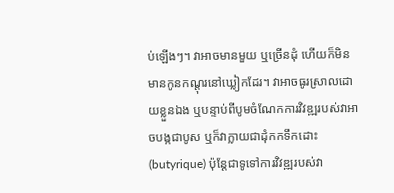ប់ឡើងៗ។ វាអាចមានមួយ ឬច្រើនដុំ ហើយក៏មិនមានកូនកណ្ដុរនៅឃ្លៀកដែរ។ វាអាចធូរស្រាលដោយខ្លួនឯង ឬបន្ទាប់ពីបូមចំណែកការវិវឌ្ឍរបស់វាអាចបង្កជាបូស ឬក៏វាក្លាយជាដុំកកទឹកដោះ (butyrique) ប៉ុន្តែជាទូទៅការវិវឌ្ឍរបស់វា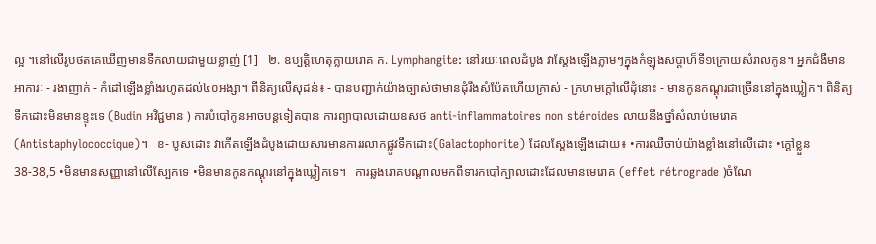ល្អ ។នៅលើរូបថតគេឃើញមានទឺកលាយជាមួយខ្លាញ់ [1]   ២. ឧប្បត្តិហេតុក្លាយរោគ ក. Lymphangite: នៅរយៈពេលដំបូង វាស្ដែងឡើងភ្លាមៗក្នុងកំឡុងសប្តាហ៏ទី១ក្រោយសំរាលកូន។ អ្នកជំងឺមានអាការៈ - រងាញាក់ - កំដៅឡើងខ្លាំងរហូតដល់៤០អង្សា។ ពីនិត្យលើសុដន់៖ - បានបញ្ជាក់យ៉ាងច្បាស់ថាមានដុំរឹងសំប៉ែតហើយក្រាស់ - ក្រហមក្ដៅលើដុំនោះ - មានកូនកណ្ដុរជាច្រើននៅក្នុងឃ្លៀក។ ពិនិត្យទឹកដោះមិនមានខ្ទុះទេ (Budin អវិជ្ជមាន ) ការបំបៅកូនអាចបន្តទៀតបាន ការព្យាបាលដោយឧសថ anti-inflammatoires non stéroides លាយនឹងថ្នាំសំលាប់មេរោគ (Antistaphylococcique)។   ខ- បូសដោះ វាកើតឡើងដំបូងដោយសារមានការរលាកផ្លូវទឹកដោះ(Galactophorite) ដែលស្ដែងឡើងដោយ៖ •ការឈឺចាប់យ៉ាងខ្លាំងនៅលើដោះ •ក្ដៅខ្លួន 38-38,5 •មិនមានសញ្ញានៅលើស្បែកទេ •មិនមានកូនកណ្ដុរនៅក្នុងឃ្លៀកទេ។   ការឆ្លងរោគបណ្ដាលមកពីទារកបៅក្បាលដោះដែលមានមេរោគ (effet rétrograde )ចំណែ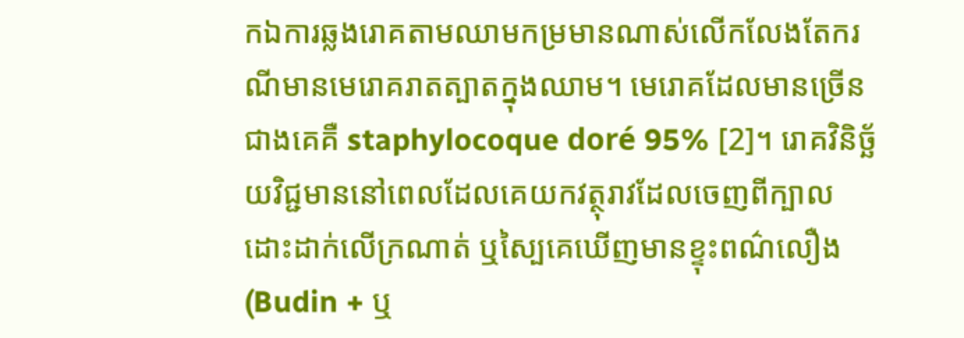កឯការឆ្លងរោគតាមឈាមកម្រមានណាស់លើកលែងតែករណីមានមេរោគរាតត្បាតក្នុងឈាម។ មេរោគដែលមានច្រើនជាងគេគឺ staphylocoque doré 95% [2]។ រោគវិនិច្ឆ័យវិជ្ជមាននៅពេលដែលគេយកវត្ថុរាវដែលចេញពីក្បាលដោះដាក់លើក្រណាត់ ឬស្បៃគេឃើញមានខ្ទុះពណ៌លឿង (Budin + ឬ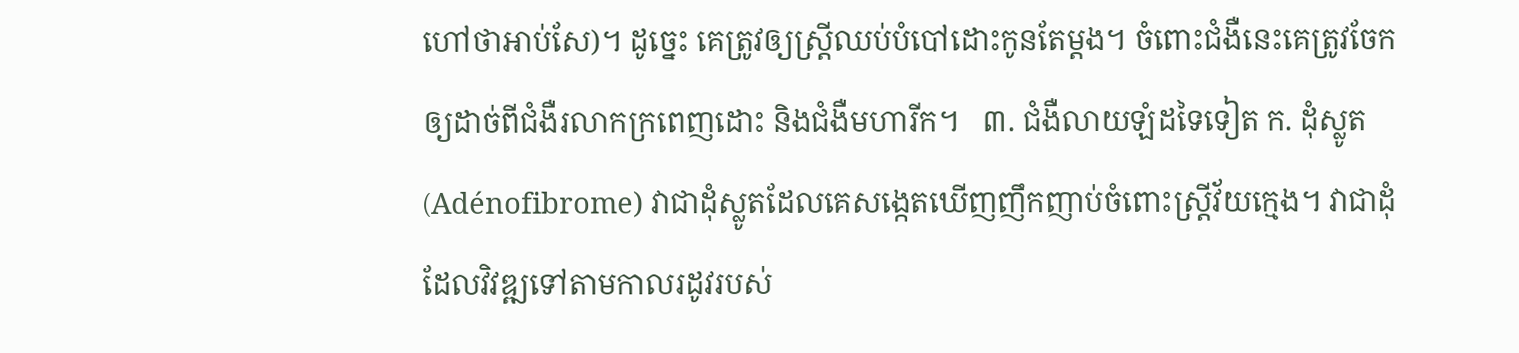ហៅថាអាប់សែ)។ ដូច្នេះ គេត្រូវឲ្យស្ត្រីឈប់បំបៅដោះកូនតែម្ដង។ ចំពោះជំងឺនេះគេត្រូវចែកឲ្យដាច់ពីជំងឺរលាកក្រពេញដោះ និងជំងឺមហារីក។   ៣. ជំងឺលាយឡំដទៃទៀត ក. ដុំស្លូត (Adénofibrome) វាជាដុំស្លូតដែលគេសង្កេតឃើញញឹកញាប់ចំពោះស្ត្រីវ័យក្មេង។ វាជាដុំដែលវិវឌ្ឍទៅតាមកាលរដូវរបស់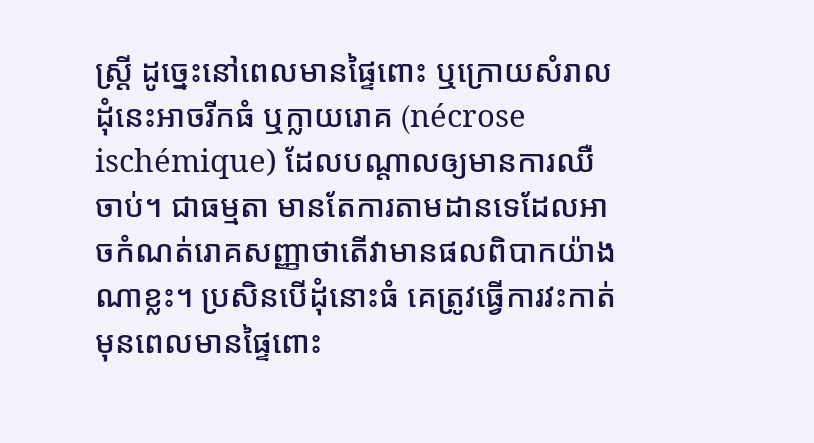ស្ត្រី ដូច្នេះនៅពេលមានផ្ទៃពោះ ឬក្រោយសំរាល ដុំនេះអាចរីកធំ ឬក្លាយរោគ (nécrose ischémique) ដែលបណ្ដាលឲ្យមានការឈឺចាប់។ ជាធម្មតា មានតែការតាមដានទេដែលអាចកំណត់រោគសញ្ញាថាតើវាមានផលពិបាកយ៉ាងណាខ្លះ។ ប្រសិនបើដុំនោះធំ គេត្រូវធ្វើការវះកាត់មុនពេលមានផ្ទៃពោះ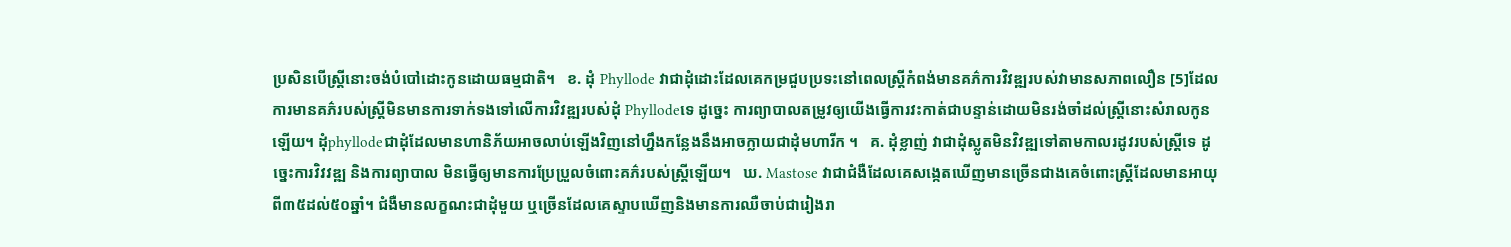ប្រសិនបើស្ត្រីនោះចង់បំបៅដោះកូនដោយធម្មជាតិ។   ខ. ដុំ Phyllode វាជាដុំដោះដែលគេកម្រជួបប្រទះនៅពេលស្ត្រីកំពង់មានគភ៌ការវិវឌ្ឍរបស់វាមានសភាពលឿន [5]ដែលការមានគភ៌របស់ស្ត្រីមិនមានការទាក់ទងទៅលើការវិវឌ្ឍរបស់ដុំ Phyllodeទេ ដូច្នេះ ការព្យាបាលតម្រូវឲ្យយើងធ្វើការវះកាត់ជាបន្ទាន់ដោយមិនរង់ចាំដល់ស្ត្រីនោះសំរាលកូនឡើយ។ ដុំphyllodeជាដុំដែលមានហានិភ័យអាចលាប់ឡើងវិញនៅហ្នឹងកន្លែងនឹងអាចក្លាយជាដុំមហារីក ។   គ. ដុំខ្លាញ់ វាជាដុំស្លូតមិនវិវឌ្ឍទៅតាមកាលរដូវរបស់ស្ត្រីទេ ដូច្នេះការវិវវឌ្ឍ និងការព្យាបាល មិនធ្វើឲ្យមានការប្រែប្រួលចំពោះគភ៌របស់ស្រ្តីឡើយ។   ឃ. Mastose វាជាជំងឺដែលគេសង្កេតឃើញមានច្រើនជាងគេចំពោះស្ត្រីដែលមានអាយុពី៣៥ដល់៥០ឆ្នាំ។ ជំងឺមានលក្ខណះជាដុំមួយ ឬច្រើនដែលគេស្ទាបឃើញនិងមានការឈឺចាប់ជារៀងរា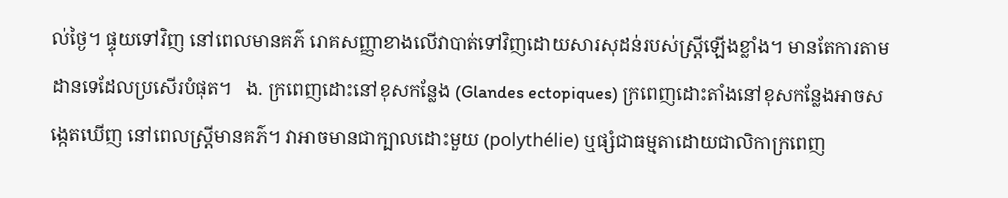ល់ថ្ងៃ។ ផ្ទុយទៅវិញ នៅពេលមានគភ៌ រោគសញ្ញាខាងលើវាបាត់ទៅវិញដោយសារសុដន់របស់ស្ត្រីឡើងខ្លាំង។ មានតែការតាមដានទេដែលប្រសើរបំផុត។   ង. ក្រពេញដោះនៅខុសកន្លែង (Glandes ectopiques) ក្រពេញដោះតាំងនៅខុសកន្លែងអាចសង្កេតឃើញ នៅពេលស្ត្រីមានគភ៌។ វាអាចមានជាក្បាលដោះមួយ (polythélie) ឬផ្សំជាធម្មតាដោយជាលិកាក្រពេញ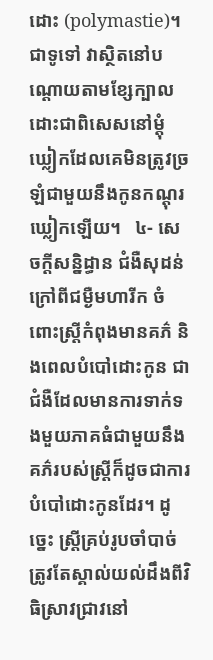ដោះ (polymastie)។ ជាទូទៅ វាស្ថិតនៅបណ្ដោយតាមខ្សែក្បាលដោះជាពិសេសនៅម្ដុំឃ្លៀកដែលគេមិនត្រូវច្រឡំជាមួយនឹងកូនកណ្ដុរឃ្លៀកឡើយ។   ៤- សេចក្ដីសន្និដ្ធាន ជំងឺសុដន់ ក្រៅពីជម្ងឺមហារីក ចំពោះស្រ្តីកំពុងមានគភ៌ និងពេលបំបៅដោះកូន ជាជំងឺដែលមានការទាក់ទងមួយភាគធំជាមួយនឹងគភ៌របស់ស្រ្តីក៏ដូចជាការបំបៅដោះកូនដែរ។ ដូច្នេះ ស្ត្រីគ្រប់រូបចាំបាច់ត្រូវតែស្គាល់យល់ដឹងពីវិធិស្រាវជ្រាវនៅ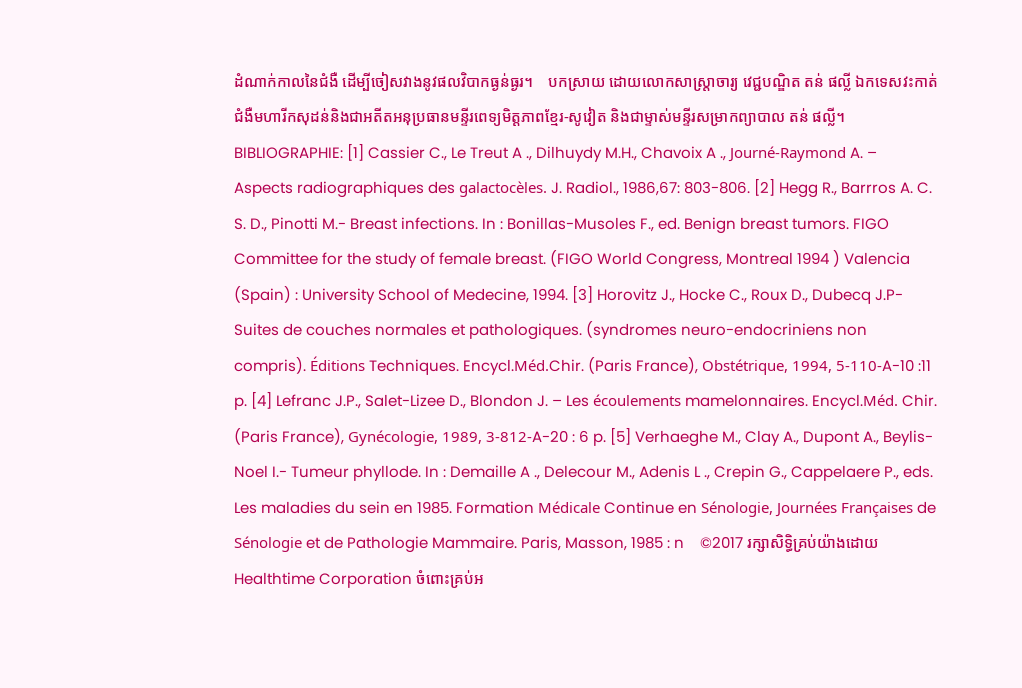ដំណាក់កាលនៃជំងឺ ដើម្បីចៀសវាងនូវផលវិបាកធ្ងន់ធ្ងរ។    បកស្រាយ ដោយលោកសាស្រ្តាចារ្យ វេជ្ជបណ្ឌិត តន់ ផល្លី ឯកទេសវះកាត់ជំងឺមហារីកសុដន់និងជាអតីតអនុប្រធានមន្ទីរពេទ្យមិត្តភាពខ្មែរ-សូវៀត និងជាម្ទាស់មន្ទីរសម្រាកព្យាបាល តន់ ផល្លី។     BIBLIOGRAPHIE: [1] Cassier C., Le Treut A ., Dilhuydy M.H., Chavoix A ., Journé-Raymond A. – Aspects radiographiques des galactocèles. J. Radiol., 1986,67: 803-806. [2] Hegg R., Barrros A. C. S. D., Pinotti M.- Breast infections. In : Bonillas-Musoles F., ed. Benign breast tumors. FIGO Committee for the study of female breast. (FIGO World Congress, Montreal 1994 ) Valencia (Spain) : University School of Medecine, 1994. [3] Horovitz J., Hocke C., Roux D., Dubecq J.P- Suites de couches normales et pathologiques. (syndromes neuro-endocriniens non compris). Éditions Techniques. Encycl.Méd.Chir. (Paris France), Obstétrique, 1994, 5-110-A-10 :11 p. [4] Lefranc J.P., Salet-Lizee D., Blondon J. – Les écoulements mamelonnaires. Encycl.Méd. Chir. (Paris France), Gynécologie, 1989, 3-812-A-20 : 6 p. [5] Verhaeghe M., Clay A., Dupont A., Beylis-Noel I.- Tumeur phyllode. In : Demaille A ., Delecour M., Adenis L ., Crepin G., Cappelaere P., eds. Les maladies du sein en 1985. Formation Médicale Continue en Sénologie, Journées Françaises de Sénologie et de Pathologie Mammaire. Paris, Masson, 1985 : n    ©2017 រក្សាសិទ្ធិគ្រប់យ៉ាងដោយ Healthtime Corporation ចំពោះគ្រប់អ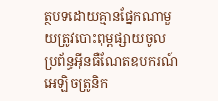ត្ថបទដោយគ្មានផ្នែកណាមួយត្រូវបោះពុម្ពផ្សាយចូល ប្រព័ន្ធអ៊ីនធឺណែតឧបករណ៍អេឡិចត្រូនិក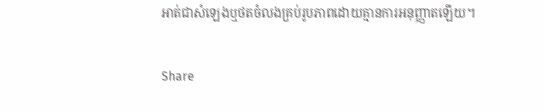អាត់ជាសំឡេងឬថតចំលងគ្រប់រូបភាពដោយគ្មានការអនុញ្ញាតឡើយ។

Share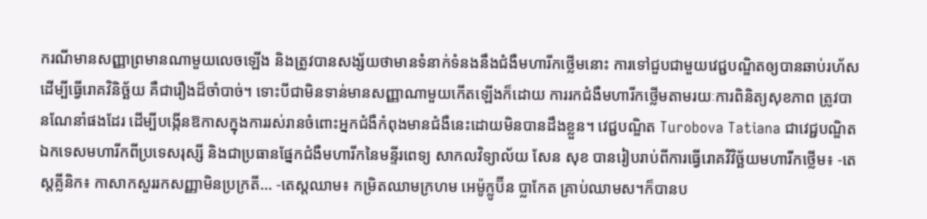ករណីមានសញ្ញាព្រមានណាមួយលេចឡើង និងត្រូវបានសង្ស័យថាមានទំនាក់ទំនងនឹងជំងឺមហារីកថ្លើមនោះ ការទៅជួបជាមួយវេជ្ជបណ្ឌិតឲ្យបានឆាប់រហ័ស ដើម្បីធ្វើរោគវិនិច្ឆ័យ គឺជារឿងដ៏ចាំបាច់។ ទោះបីជាមិនទាន់មានសញ្ញាណាមួយកើតឡើងក៏ដោយ ការរកជំងឺមហារីកថ្លើមតាមរយៈការពិនិត្យសុខភាព ត្រូវបានណែនាំផងដែរ ដើម្បីបង្កើនឱកាសក្នុងការរស់រានចំពោះអ្នកជំងឺកំពុងមានជំងឺនេះដោយមិនបានដឹងខ្លួន។ វេជ្ជបណ្ឌិត Turobova Tatiana ជាវេជ្ជបណ្ឌិតឯកទេសមហារីកពីប្រទេសរុស្សី និងជាប្រធានផ្នែកជំងឺមហារីកនៃមន្ទីរពេទ្យ សាកលវិទ្យាល័យ សែន សុខ បានរៀបរាប់ពីការធ្វើរោគវិវិច្ឆ័យមហារីកថ្លើម៖ -តេស្តគ្លីនិក៖ កាសាកសួររកសញ្ញាមិនប្រក្រតី... -តេស្តឈាម៖ កម្រិតឈាមក្រហម អេម៉ូក្លូប៊ីន ប្លាកែត គ្រាប់ឈាមស។ក៏បានប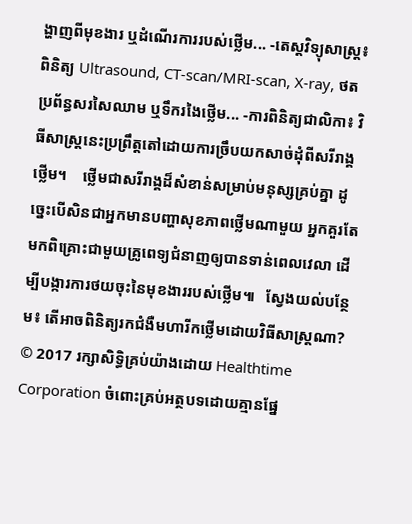ង្ហាញពីមុខងារ ឬដំណើរការរបស់ថ្លើម... -តេស្តវិទ្យុសាស្រ្ត៖ ពិនិត្យ Ultrasound, CT-scan/MRI-scan, X-ray, ថតប្រព័ន្ធសរសៃឈាម ឬទឹករងៃថ្លើម... -ការពិនិត្យជាលិកា៖ វិធីសាស្រ្តនេះប្រព្រឹត្តតៅដោយការច្រឹបយកសាច់ដុំពីសរីរាង្គថ្លើម។    ថ្លើមជាសរីរាង្គដ៏សំខាន់សម្រាប់មនុស្សគ្រប់គ្នា ដូច្នេះបើសិនជាអ្នកមានបញ្ហាសុខភាពថ្លើមណាមួយ អ្នកគួរតែមកពិគ្រោះជាមួយគ្រូពេទ្យជំនាញឲ្យបានទាន់ពេលវេលា ដើម្បីបង្ការការថយចុះនៃមុខងាររបស់ថ្លើម៕   ស្វែងយល់បន្ថែម៖ តើអាចពិនិត្យរកជំងឺមហារីកថ្លើមដោយវិធីសាស្ត្រណា? © 2017 រក្សាសិទ្ធិគ្រប់យ៉ាងដោយ Healthtime Corporation ចំពោះគ្រប់អត្ថបទដោយគ្មានផ្នែ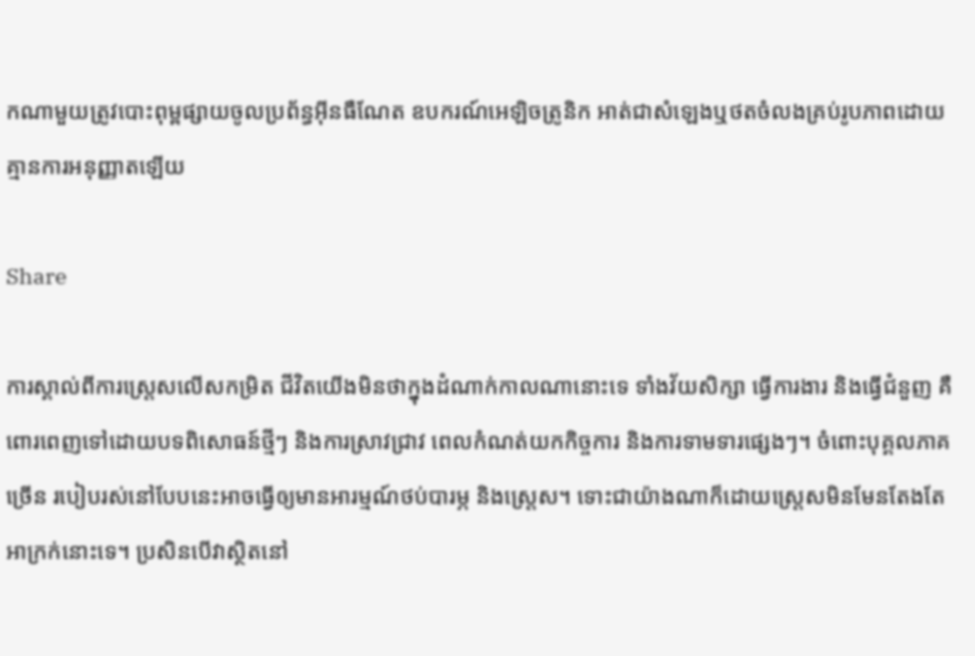កណាមួយត្រូវបោះពុម្ពផ្សាយចូលប្រព័ន្ធអ៊ីនធឺណែត ឧបករណ៍អេឡិចត្រូនិក អាត់ជាសំឡេងឬថតចំលងគ្រប់រូបភាពដោយគ្មានការអនុញ្ញាតឡើយ

Share

ការស្គាល់ពីការស្ត្រេសលើសកម្រិត ជីវិតយើងមិនថាក្នុងដំណាក់កាលណានោះទេ ទាំងវ័យសិក្សា ធ្វើការងារ និងធ្វើជំនួញ គឺពោរពេញទៅដោយបទពិសោធន៍ថ្មីៗ និងការស្រាវជ្រាវ ពេលកំណត់យកកិច្ចការ និងការទាមទារផ្សេងៗ។ ចំពោះបុគ្គលភាគច្រើន របៀបរស់នៅបែបនេះអាចធ្វើឲ្យមានអារម្មណ៍ថប់បារម្ភ និងស្ត្រេស។ ទោះជាយ៉ាងណាក៏ដោយស្ត្រេសមិនមែនតែងតែអាក្រក់នោះទេ។ ប្រសិនបើវាស្ថិតនៅ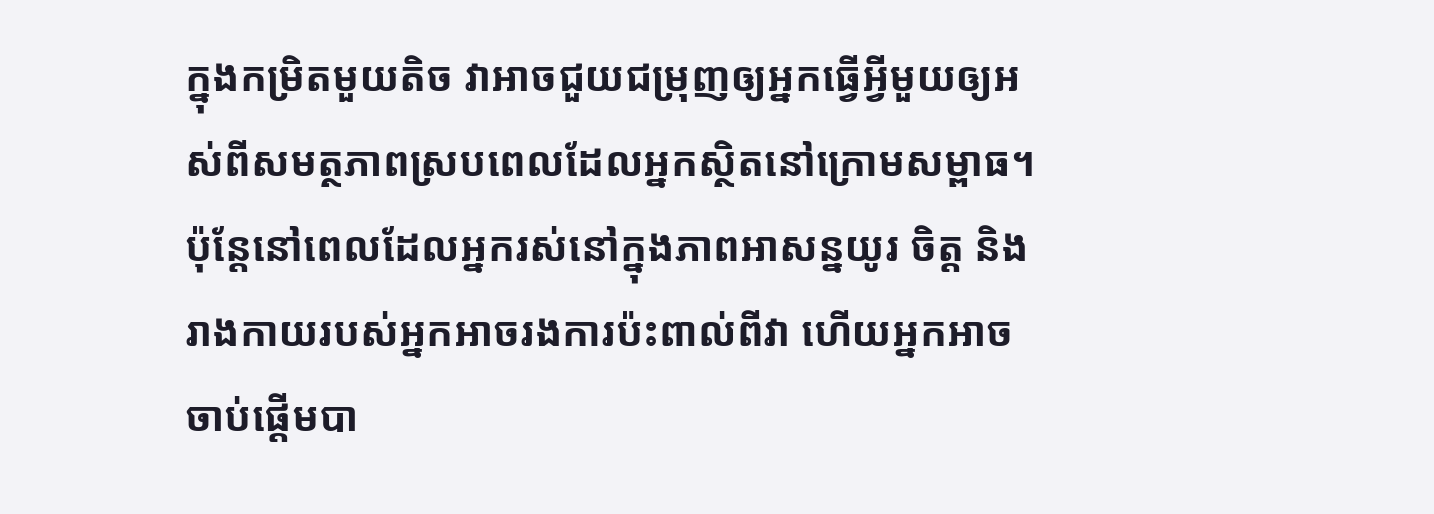ក្នុងកម្រិតមួយតិច វាអាចជួយជម្រុញឲ្យអ្នកធ្វើអ្វីមួយឲ្យអស់ពីសមត្ថភាពស្របពេលដែលអ្នកស្ថិតនៅក្រោមសម្ពាធ។ ប៉ុន្តែនៅពេលដែលអ្នករស់នៅក្នុងភាពអាសន្នយូរ ចិត្ត និងរាងកាយរបស់អ្នកអាចរងការប៉ះពាល់ពីវា ហើយអ្នកអាចចាប់ផ្តើមបា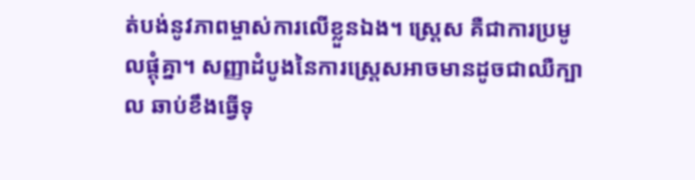ត់បង់នូវភាពម្ចាស់ការលើខ្លួនឯង។ ស្ត្រេស គឺជាការប្រមូលផ្ដុំគ្នា។ សញ្ញាដំបូងនៃការស្ត្រេសអាចមានដូចជាឈឺក្បាល ឆាប់ខឹងធ្វើទុ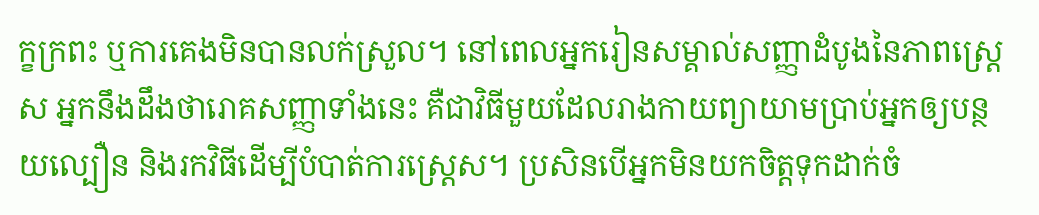ក្ខក្រពះ ឬការគេងមិនបានលក់ស្រួល។ នៅពេលអ្នករៀនសម្គាល់សញ្ញាដំបូងនៃភាពស្ត្រេស អ្នកនឹងដឹងថារោគសញ្ញាទាំងនេះ គឺជាវិធីមួយដែលរាងកាយព្យាយាមប្រាប់អ្នកឲ្យបន្ថយល្បឿន និងរកវិធីដើម្បីបំបាត់ការស្ត្រេស។ ប្រសិនបើអ្នកមិនយកចិត្តទុកដាក់ចំ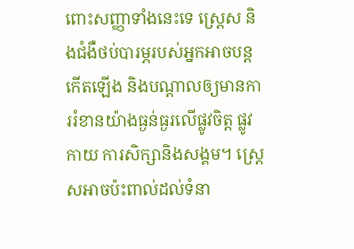ពោះសញ្ញាទាំងនេះទេ ស្រេ្តស និងជំងឺថប់បារម្ភរបស់អ្នកអាចបន្តកើតឡើង និងបណ្តាលឲ្យមានការរំខានយ៉ាងធ្ងន់ធ្ងរលើផ្លូវចិត្ត ផ្លូវកាយ ការសិក្សានិងសង្គម។ ស្ត្រេសអាចប៉ះពាល់ដល់ទំនា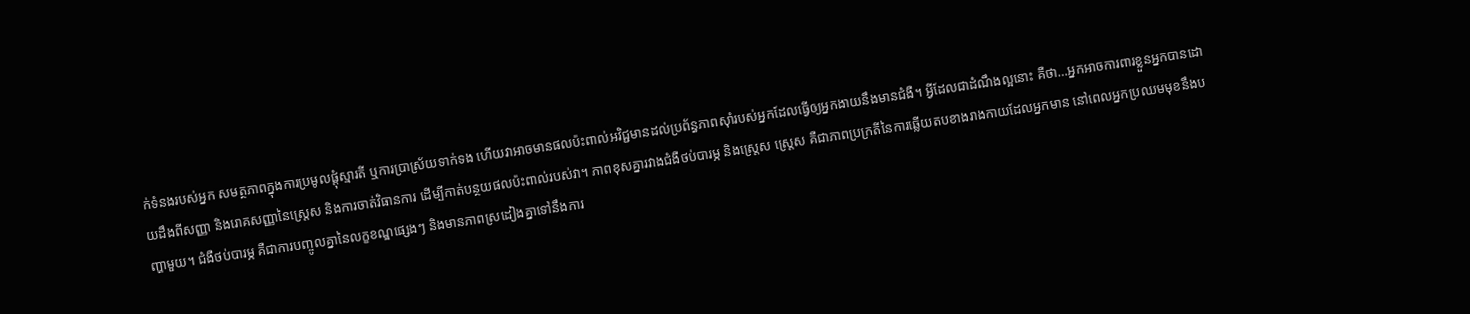ក់ទំនងរបស់អ្នក សមត្ថភាពក្នុងការប្រមូលផ្តុំស្មារតី ឬការប្រាស្រ័យទាក់ទង ហើយវាអាចមានផលប៉ះពាល់អវិជ្ជមានដល់ប្រព័ន្ធភាពស៊ាំរបស់អ្នកដែលធ្វើឲ្យអ្នកងាយនឹងមានជំងឺ។ អ្វីដែលជាដំណឹងល្អនោះ គឺថា…អ្នកអាចការពារខ្លួនអ្នកបានដោយដឹងពីសញ្ញា និងរោគសញ្ញានៃស្ត្រេស និងការចាត់វិធានការ ដើម្បីកាត់បន្ថយផលប៉ះពាល់របស់វា។ ភាពខុសគ្នារវាងជំងឺថប់បារម្ភ និងស្ត្រេស ស្ត្រេស គឺជាភាពប្រក្រតីនៃការឆ្លើយតបខាងរាងកាយដែលអ្នកមាន នៅពេលអ្នកប្រឈមមុខនឹងបញ្ហាមួយ។ ជំងឺថប់បារម្ភ គឺជាការបញ្ចូលគ្នានៃលក្ខខណ្ឌផ្សេងៗ និងមានភាពស្រដៀងគ្នាទៅនឹងការ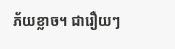ភ័យខ្លាច។ ជារឿយៗ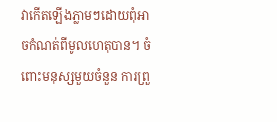វាកើតឡើងភ្លាមៗដោយពុំអាចកំណត់ពីមូលហេតុបាន។ ចំពោះមនុស្សមួយចំនួន ការព្រួ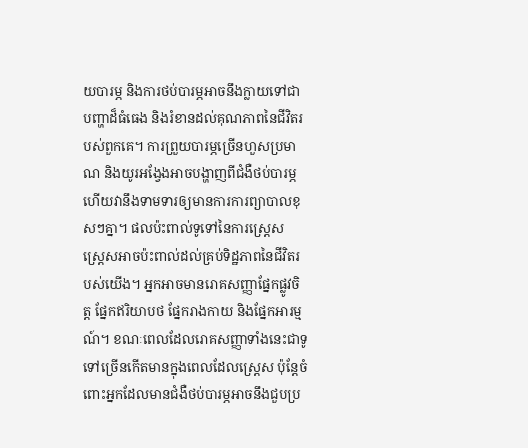យបារម្ភ និងការថប់បារម្ភអាចនឹងក្លាយទៅជាបញ្ហាដ៏ធំធេង និងរំខានដល់គុណភាពនៃជីវិតរបស់ពួកគេ។ ការព្រួយបារម្ភច្រើនហួសប្រមាណ និងយូរអង្វែងអាចបង្ហាញពីជំងឺថប់បារម្ភ ហើយវានឹងទាមទារឲ្យមានការការព្យាបាលខុសៗគ្នា។ ផលប៉ះពាល់ទូទៅនៃការស្ត្រេស ស្ត្រេសអាចប៉ះពាល់ដល់គ្រប់ទិដ្ឋភាពនៃជីវិតរបស់យើង។ អ្នកអាចមានរោគសញ្ញាផ្នែកផ្លូវចិត្ត ផ្នែកឥរិយាបថ ផ្នែករាងកាយ និងផ្នែកអារម្មណ៍។ ខណៈពេលដែលរោគសញ្ញាទាំងនេះជាទូទៅច្រើនកើតមានក្នុងពេលដែលស្ត្រេស ប៉ុន្តែចំពោះអ្នកដែលមានជំងឺថប់បារម្ភអាចនឹងជួបប្រ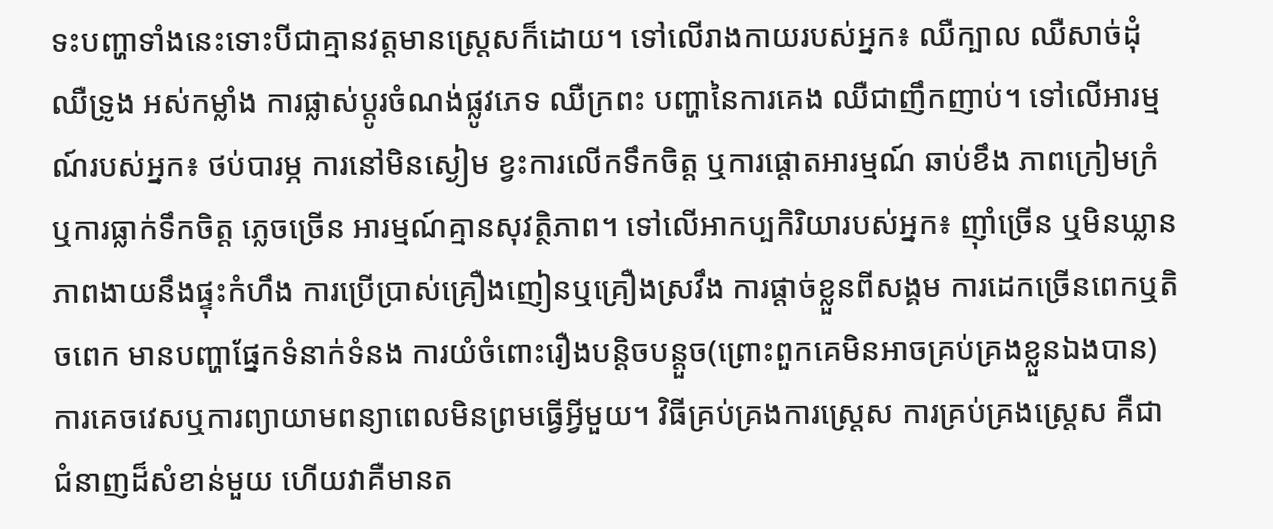ទះបញ្ហាទាំងនេះទោះបីជាគ្មានវត្តមានស្ត្រេសក៏ដោយ។ ទៅលើរាងកាយរបស់អ្នក៖ ឈឺក្បាល ឈឺសាច់ដុំ ឈឺទ្រូង អស់កម្លាំង ការផ្លាស់ប្តូរចំណង់ផ្លូវភេទ ឈឺក្រពះ បញ្ហានៃការគេង ឈឺជាញឹកញាប់។ ទៅលើអារម្មណ៍របស់អ្នក៖ ថប់បារម្ភ ការនៅមិនស្ងៀម ខ្វះការលើកទឹកចិត្ត ឬការផ្តោតអារម្មណ៍ ឆាប់ខឹង ភាពក្រៀមក្រំ ឬការធ្លាក់ទឹកចិត្ត ភ្លេចច្រើន អារម្មណ៍គ្មានសុវត្ថិភាព។ ទៅលើអាកប្បកិរិយារបស់អ្នក៖ ញ៉ាំច្រើន ឬមិនឃ្លាន ភាពងាយនឹងផ្ទុះកំហឹង ការប្រើប្រាស់គ្រឿងញៀនឬគ្រឿងស្រវឹង ការផ្ដាច់ខ្លួនពីសង្គម ការដេកច្រើនពេកឬតិចពេក មានបញ្ហាផ្នែកទំនាក់ទំនង ការយំចំពោះរឿងបន្តិចបន្តួច(ព្រោះពួកគេមិនអាចគ្រប់គ្រងខ្លួនឯងបាន) ការគេចវេសឬការព្យាយាមពន្យាពេលមិនព្រមធ្វើអ្វីមួយ។ វិធីគ្រប់គ្រងការស្ត្រេស ការគ្រប់គ្រងស្ត្រេស គឺជាជំនាញដ៏សំខាន់មួយ ហើយវាគឺមានត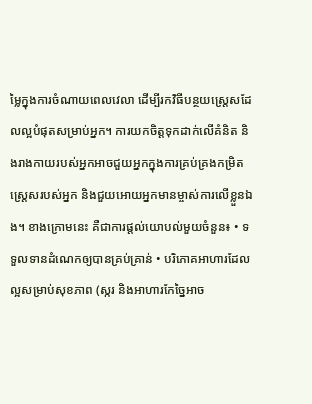ម្លៃក្នុងការចំណាយពេលវេលា ដើម្បីរកវិធីបន្ថយស្ត្រេសដែលល្អបំផុតសម្រាប់អ្នក។ ការយកចិត្តទុកដាក់លើគំនិត និងរាងកាយរបស់អ្នកអាចជួយអ្នកក្នុងការគ្រប់គ្រងកម្រិតស្ត្រេសរបស់អ្នក និងជួយអោយអ្នកមានម្ចាស់ការលើខ្លួនឯង។ ខាងក្រោមនេះ គឺជាការផ្តល់យោបល់មួយចំនួន៖ • ទទួលទានដំណេកឲ្យបានគ្រប់គ្រាន់ • បរិភោគអាហារដែលល្អសម្រាប់សុខភាព (ស្ករ និងអាហារកែច្នៃអាច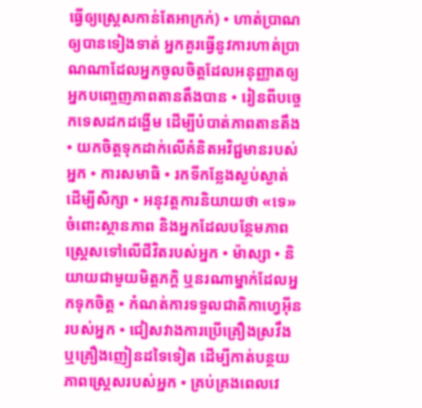ធ្វើឲ្យស្ត្រេសកាន់តែអាក្រក់) • ហាត់ប្រាណឲ្យបានទៀងទាត់ អ្នកគួរធ្វើនូវការហាត់ប្រាណណាដែលអ្នកចូលចិត្តដែលអនុញ្ញាតឲ្យអ្នកបញ្ចេញភាពតានតឹងបាន • រៀនពីបច្ចេកទេសដកដង្ហើម ដើម្បីបំបាត់ភាពតានតឹង • យកចិត្តទុកដាក់លើគំនិតអវិជ្ជមានរបស់អ្នក • ការសមាធិ • រកទីកន្លែងស្ងប់ស្ងាត់ ដើម្បីសិក្សា • អនុវត្តការនិយាយថា «ទេ» ចំពោះស្ថានភាព និងអ្នកដែលបន្ថែមភាពស្ត្រេសទៅលើជីវិតរបស់អ្នក • ម៉ាស្សា • និយាយជាមួយមិត្តភក្តិ ឬនរណាម្នាក់ដែលអ្នកទុកចិត្ត • កំណត់ការទទួលជាតិកាហ្វេអ៊ីនរបស់អ្នក • ជៀសវាងការប្រើគ្រឿងស្រវឹង ឬគ្រឿងញៀនដទៃទៀត ដើម្បីកាត់បន្ថយភាពស្ត្រេសរបស់អ្នក • គ្រប់គ្រងពេលវេ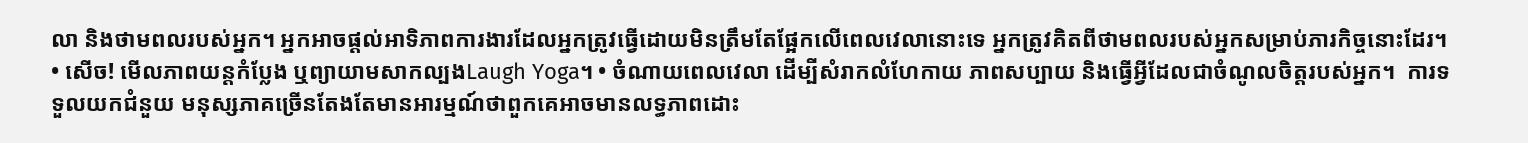លា និងថាមពលរបស់អ្នក។ អ្នកអាចផ្តល់អាទិភាពការងារដែលអ្នកត្រូវធ្វើដោយមិនត្រឹមតែផ្អែកលើពេលវេលានោះទេ អ្នកត្រូវគិតពីថាមពលរបស់អ្នកសម្រាប់ភារកិច្ចនោះដែរ។ • សើច! មើលភាពយន្តកំប្លែង ឬព្យាយាមសាកល្បងLaugh Yoga។ • ចំណាយពេលវេលា ដើម្បីសំរាកលំហែកាយ ភាពសប្បាយ និងធ្វើអ្វីដែលជាចំណូលចិត្តរបស់អ្នក។  ការទទួលយកជំនួយ មនុស្សភាគច្រើនតែងតែមានអារម្មណ៍ថាពួកគេអាចមានលទ្ធភាពដោះ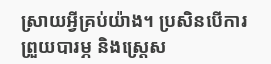ស្រាយអ្វីគ្រប់យ៉ាង។ ប្រសិនបើការព្រួយបារម្ភ និងស្ត្រេស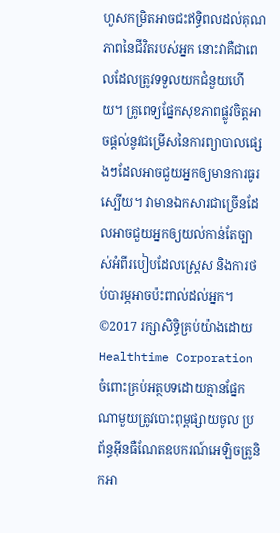ហួសកម្រិតអាចជះឥទ្ធិពលដល់គុណភាពនៃជីវិតរបស់អ្នក នោះវាគឺជាពេលដែលត្រូវទទួលយកជំនួយហើយ។ គ្រូពេទ្យផ្នែកសុខភាពផ្លូវចិត្តអាចផ្ដល់នូវជម្រើសនៃការព្យាបាលផ្សេងៗដែលអាចជួយអ្នកឲ្យមានការធូរស្បើយ។ វាមានឯកសារជាច្រើនដែលអាចជួយអ្នកឲ្យយល់កាន់តែច្បាស់អំពីរបៀបដែលស្ត្រេស និងការថប់បារម្ភអាចប៉ះពាល់ដល់អ្នក។ ©2017 រក្សាសិទ្ធិគ្រប់យ៉ាងដោយ Healthtime Corporation ចំពោះគ្រប់អត្ថបទដោយគ្មានផ្នែកណាមួយត្រូវបោះពុម្ពផ្សាយចូល ប្រព័ន្ធអ៊ីនធឺណែតឧបករណ៍អេឡិចត្រូនិកអា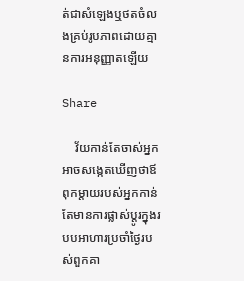ត់ជាសំឡេងឬថតចំលងគ្រប់រូបភាពដោយគ្មានការអនុញ្ញាតឡើយ

Share

    វ័យកាន់តែចាស់អ្នកអាចសង្កេតឃើញថាឪពុកម្តាយរបស់អ្នកកាន់តែមានការផ្លាស់ប្តូរក្នុងរបបអាហារប្រចាំថ្ងៃរបស់ពួកគា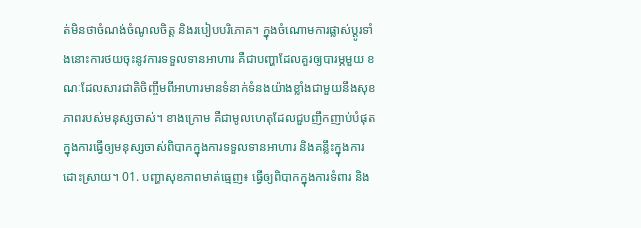ត់មិនថាចំណង់ចំណូលចិត្ត និងរបៀបបរិភោគ។ ក្នុងចំណោមការផ្លាស់ប្តូរទាំងនោះការថយចុះនូវការទទួលទានអាហារ គឺជាបញ្ហាដែលគួរឲ្យបារម្ភមួយ ខណៈដែលសារជាតិចិញ្ចឹមពីអាហារមានទំនាក់ទំនងយ៉ាងខ្លាំងជាមួយនឹងសុខភាពរបស់មនុស្សចាស់។ ខាងក្រោម គឺជាមូលហេតុដែលជួបញឹកញាប់បំផុតក្នុងការធ្វើឲ្យមនុស្សចាស់ពិបាកក្នុងការទទួលទានអាហារ និងគន្លឹះក្នុងការដោះស្រាយ។ 01. បញ្ហាសុខភាពមាត់ធ្មេញ៖ ធ្វើឲ្យពិបាកក្នុងការទំពារ និង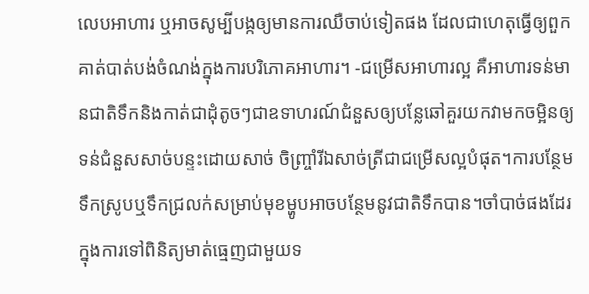លេបអាហារ ឬអាចសូម្បីបង្កឲ្យមានការឈឺចាប់ទៀតផង ដែលជាហេតុធ្វើឲ្យពួកគាត់បាត់បង់ចំណង់ក្នុងការបរិភោគអាហារ។ -ជម្រើសអាហារល្អ គឺអាហារទន់មានជាតិទឹកនិងកាត់ជាដុំតូចៗជាឧទាហរណ៍ជំនួសឲ្យបន្លែឆៅគួរយកវាមកចម្អិនឲ្យទន់ជំនួសសាច់បន្ទះដោយសាច់ ចិញ្ច្រាំរីឯសាច់ត្រីជាជម្រើសល្អបំផុត។ការបន្ថែមទឹកស្រូបឬទឹកជ្រលក់សម្រាប់មុខម្ហូបអាចបន្ថែមនូវជាតិទឹកបាន។ចាំបាច់ផងដែរក្នុងការទៅពិនិត្យមាត់ធ្មេញជាមួយទ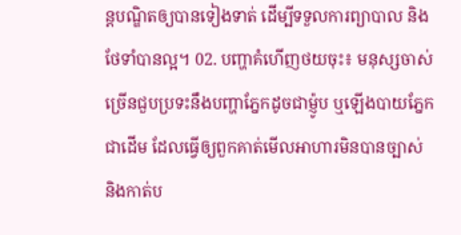ន្តបណ្ឌិតឲ្យបានទៀងទាត់ ដើម្បីទទួលការព្យាបាល និងថែទាំបានល្អ។ 02. បញ្ហាគំហើញថយចុះ៖ មនុស្សចាស់ច្រើនជួបប្រទះនឹងបញ្ហាភ្នែកដូចជាម៉្ញូប ឬឡើងបាយភ្នែកជាដើម ដែលធ្វើឲ្យពួកគាត់មើលអាហារមិនបានច្បាស់ និងកាត់ប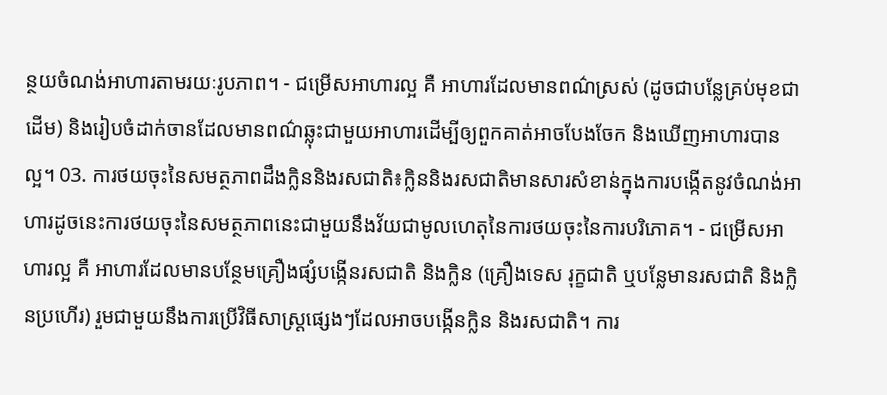ន្ថយចំណង់អាហារតាមរយៈរូបភាព។ - ជម្រើសអាហារល្អ គឺ អាហារដែលមានពណ៌ស្រស់ (ដូចជាបន្លែគ្រប់មុខជាដើម) និងរៀបចំដាក់ចានដែលមានពណ៌ឆ្លុះជាមួយអាហារដើម្បីឲ្យពួកគាត់អាចបែងចែក និងឃើញអាហារបានល្អ។ 03. ការថយចុះនៃសមត្ថភាពដឹងក្លិននិងរសជាតិ៖ក្លិននិងរសជាតិមានសារសំខាន់ក្នុងការបង្កើតនូវចំណង់អាហារដូចនេះការថយចុះនៃសមត្ថភាពនេះជាមួយនឹងវ័យជាមូលហេតុនៃការថយចុះនៃការបរិភោគ។ - ជម្រើសអាហារល្អ គឺ អាហារដែលមានបន្ថែមគ្រឿងផ្សំបង្កើនរសជាតិ និងក្លិន (គ្រឿងទេស រុក្ខជាតិ ឬបន្លែមានរសជាតិ និងក្លិនប្រហើរ) រួមជាមួយនឹងការប្រើវិធីសាស្ត្រផ្សេងៗដែលអាចបង្កើនក្លិន និងរសជាតិ។ ការ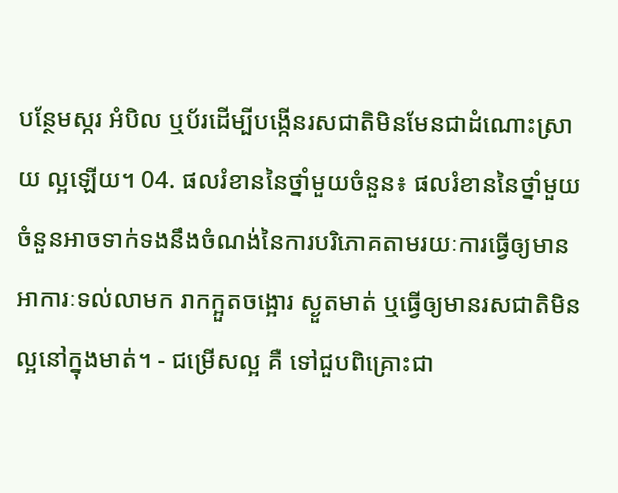បន្ថែមស្ករ អំបិល ឬប័រដើម្បីបង្កើនរសជាតិមិនមែនជាដំណោះស្រាយ ល្អឡើយ។ 04. ផលរំខាននៃថ្នាំមួយចំនួន៖ ផលរំខាននៃថ្នាំមួយចំនួនអាចទាក់ទងនឹងចំណង់នៃការបរិភោគតាមរយៈការធ្វើឲ្យមានអាការៈទល់លាមក រាកក្អួតចង្អោរ ស្ងួតមាត់ ឬធ្វើឲ្យមានរសជាតិមិនល្អនៅក្នុងមាត់។ - ជម្រើសល្អ គឺ ទៅជួបពិគ្រោះជា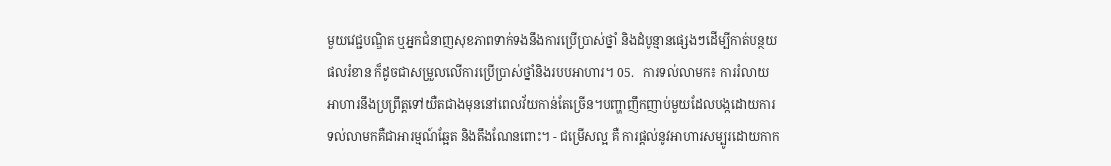មួយវេជ្ជបណ្ឌិត ឬអ្នកជំនាញសុខភាពទាក់ទងនឹងការប្រើប្រាស់ថ្នាំ និងដំបូន្មានផ្សេងៗដើម្បីកាត់បន្ថយផលរំខាន ក៏ដូចជាសម្រួលលើការប្រើប្រាស់ថ្នាំនិងរបបអាហារ។ 05.   ការទល់លាមក៖ ការរំលាយអាហារនឹងប្រព្រឹត្តទៅយឺតជាងមុននៅពេលវ័យកាន់តែច្រើន។បញ្ហាញឹកញាប់មួយដែលបង្កដោយការទល់លាមកគឺជាអារម្មណ៍ឆ្អែត និងតឹងណែនពោះ។ - ជម្រើសល្អ គឺ ការផ្តល់នូវអាហារសម្បូរដោយកាក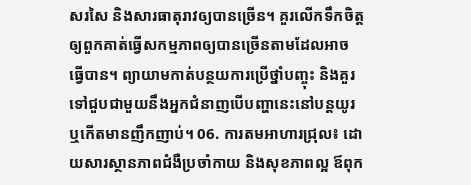សរសៃ និងសារធាតុរាវឲ្យបានច្រើន។ គួរលើកទឹកចិត្តឲ្យពួកគាត់ធ្វើសកម្មភាពឲ្យបានច្រើនតាមដែលអាចធ្វើបាន។ ព្យាយាមកាត់បន្ថយការប្រើថ្នាំបញ្ចុះ និងគួរទៅជួបជាមួយនឹងអ្នកជំនាញបើបញ្ហានេះនៅបន្តយូរ ឬកើតមានញឹកញាប់។ 06. ការតមអាហារជ្រុល៖ ដោយសារស្ថានភាពជំងឺប្រចាំកាយ និងសុខភាពល្អ ឪពុក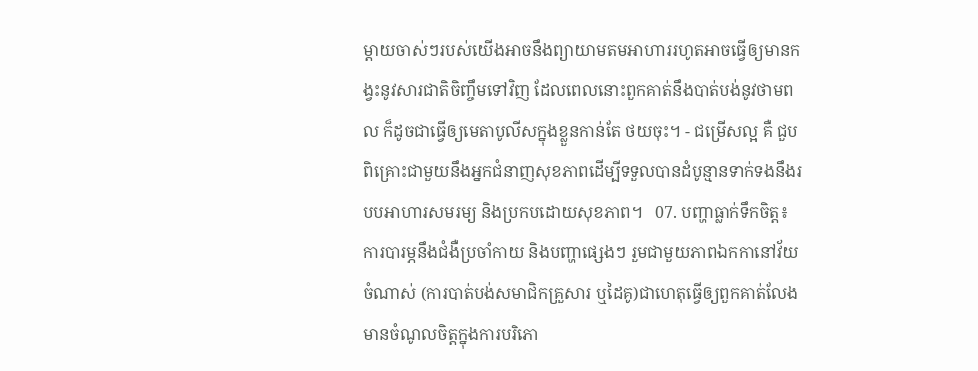ម្តាយចាស់ៗរបស់យើងអាចនឹងព្យាយាមតមអាហាររហូតអាចធ្វើឲ្យមានកង្វះនូវសារជាតិចិញ្ចឹមទៅវិញ ដែលពេលនោះពួកគាត់នឹងបាត់បង់នូវថាមពល ក៏ដូចជាធ្វើឲ្យមេតាបូលីសក្នុងខ្លួនកាន់តែ ថយចុះ។ - ជម្រើសល្អ គឺ ជួបពិគ្រោះជាមួយនឹងអ្នកជំនាញសុខភាពដើម្បីទទួលបានដំបូន្មានទាក់ទងនឹងរបបអាហារសមរម្យ និងប្រកបដោយសុខភាព។   07. បញ្ហាធ្លាក់ទឹកចិត្ត៖ ការបារម្ភនឹងជំងឺប្រចាំកាយ និងបញ្ហាផ្សេងៗ រួមជាមួយភាពឯកកានៅវ័យចំណាស់ (ការបាត់បង់សមាជិកគ្រួសារ ឬដៃគូ)ជាហេតុធ្វើឲ្យពួកគាត់លែងមានចំណូលចិត្តក្នុងការបរិភោ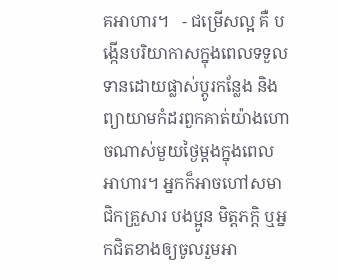គអាហារ។   - ជម្រើសល្អ គឺ បង្កើនបរិយាកាសក្នុងពេលទទួលទានដោយផ្លាស់ប្តូរកន្លែង និងព្យាយាមកំដរពួកគាត់យ៉ាងហោចណាស់មួយថ្ងៃម្តងក្នុងពេលអាហារ។ អ្នកក៏អាចហៅសមាជិកគ្រួសារ បងប្អូន មិត្តភក្តិ ឬអ្នកជិតខាងឲ្យចូលរួមអា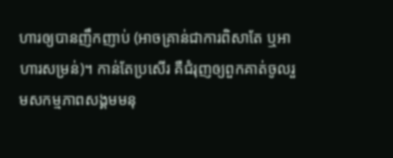ហារឲ្យបានញឹកញាប់ (អាចគ្រាន់ជាការពិសាតែ ឬអាហារសម្រន់)។ កាន់តែប្រសើរ គឺជំរុញឲ្យពួកគាត់ចូលរួមសកម្មភាពសង្គមមនុ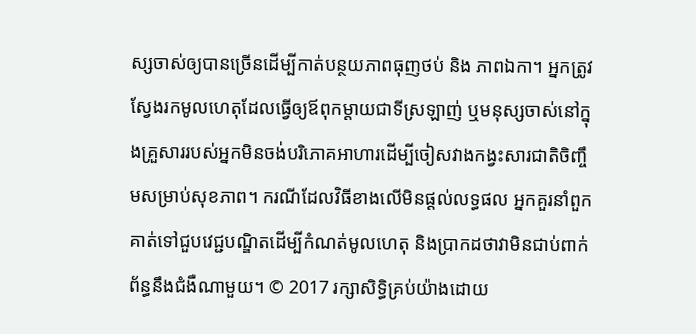ស្សចាស់ឲ្យបានច្រើនដើម្បីកាត់បន្ថយភាពធុញថប់ និង ភាពឯកា។ អ្នកត្រូវស្វែងរកមូលហេតុដែលធ្វើឲ្យឪពុកម្តាយជាទីស្រឡាញ់ ឬមនុស្សចាស់នៅក្នុងគ្រួសាររបស់អ្នកមិនចង់បរិភោគអាហារដើម្បីចៀសវាងកង្វះសារជាតិចិញ្ចឹមសម្រាប់សុខភាព។ ករណីដែលវិធីខាងលើមិនផ្តល់លទ្ធផល អ្នកគួរនាំពួកគាត់ទៅជួបវេជ្ជបណ្ឌិតដើម្បីកំណត់មូលហេតុ និងប្រាកដថាវាមិនជាប់ពាក់ព័ន្ធនឹងជំងឺណាមួយ។ © 2017 រក្សាសិទ្ធិគ្រប់យ៉ាងដោយ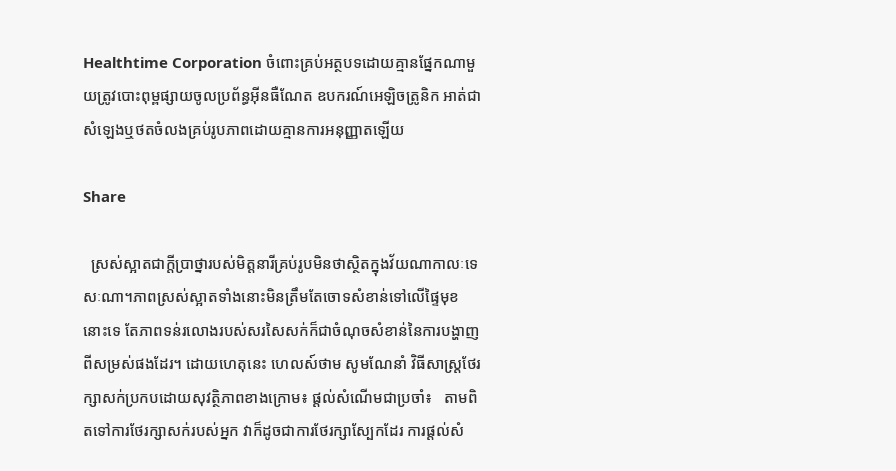Healthtime Corporation ចំពោះគ្រប់អត្ថបទដោយគ្មានផ្នែកណាមួយត្រូវបោះពុម្ពផ្សាយចូលប្រព័ន្ធអ៊ីនធឺណែត ឧបករណ៍អេឡិចត្រូនិក អាត់ជាសំឡេងឬថតចំលងគ្រប់រូបភាពដោយគ្មានការអនុញ្ញាតឡើយ

Share

  ស្រស់ស្អាតជាក្តីប្រាថ្នារបស់មិត្តនារីគ្រប់រូបមិនថាស្ថិតក្នុងវ័យណាកាលៈទេសៈណា។ភាពស្រស់ស្អាតទាំងនោះមិនត្រឹមតែចោទសំខាន់ទៅលើផ្ទៃមុខនោះទេ តែភាពទន់រលោងរបស់សរសៃសក់ក៏ជាចំណុចសំខាន់នៃការបង្ហាញពីសម្រស់ផងដែរ។ ដោយហេតុនេះ ហេលស៍ថាម សូមណែនាំ វិធីសាស្ត្រថែរក្សាសក់ប្រកបដោយសុវត្ថិភាពខាងក្រោម៖ ផ្តល់សំណើមជាប្រចាំ៖   តាមពិតទៅការថែរក្សាសក់របស់អ្នក វាក៏ដូចជាការថែរក្សាស្បែកដែរ ការផ្តល់សំ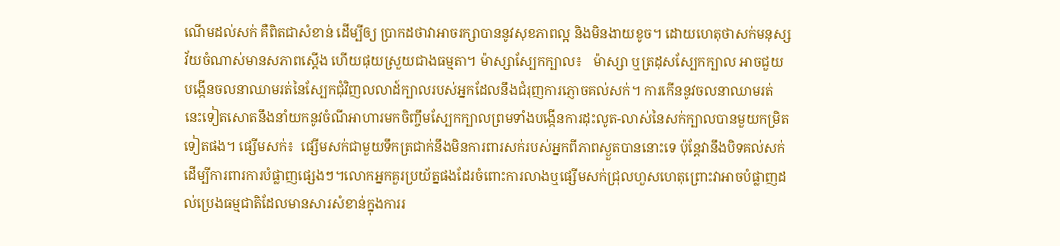ណើមដល់សក់ គឺពិតជាសំខាន់ ដើម្បីឲ្យ ប្រាកដថាវាអាចរក្សាបាននូវសុខភាពល្អ និងមិនងាយខូច។ ដោយហេតុថាសក់មនុស្សវ័យចំណាស់មានសភាពស្តើង ហើយផុយស្រួយជាងធម្មតា។ ម៉ាស្សាស្បែកក្បាល៖   ម៉ាស្សា ឬត្រដុសស្បែកក្បាល អាចជួយបង្កើនចលនាឈាមរត់នៃស្បែកជុំវិញលលាដ៍ក្បាលរបស់អ្នកដែលនឹងជំរុញការភ្ញោចគល់សក់។ ការកើននូវចលនាឈាមរត់នេះទៀតសោតនឹងនាំយកនូវចំណីអាហារមកចិញ្ចឹមស្បែកក្បាលព្រមទាំងបង្កើនការដុះលូត-លាស់នៃសក់ក្បាលបានមួយកម្រិតទៀតផង។ ផ្សើមសក់៖  ផ្សើមសក់ជាមួយទឹកត្រជាក់នឹងមិនការពារសក់របស់អ្នកពីភាពស្ងួតបាននោះទេ ប៉ុន្តែវានឹងបិទគល់សក់ដើម្បីការពារការបំផ្លាញផ្សេងៗ។លោកអ្នកគួរប្រយ័ត្នផងដែរចំពោះការលាងឬផ្សើមសក់ជ្រុលហួសហេតុព្រោះវាអាចបំផ្លាញដល់ប្រេងធម្មជាតិដែលមានសារសំខាន់ក្នុងការរ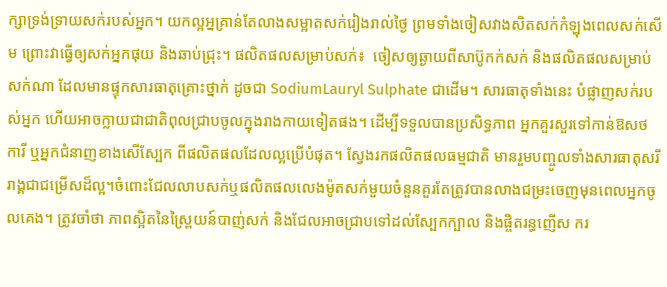ក្សាទ្រង់ទ្រាយសក់របស់អ្នក។ យកល្អអ្នគ្រាន់តែលាងសម្អាតសក់រៀងរាល់ថ្ងៃ ព្រមទាំងចៀសវាងសិតសក់កំឡុងពេលសក់សើម ព្រោះវាធ្វើឲ្យសក់អ្នកផុយ និងឆាប់ជ្រុះ។ ផលិតផលសម្រាប់សក់៖  ចៀសឲ្យឆ្ងាយពីសាប៊ូកក់សក់ និងផលិតផលសម្រាប់សក់ណា ដែលមានផ្ទុកសារធាតុគ្រោះថ្នាក់ ដូចជា SodiumLauryl Sulphate ជាដើម។ សារធាតុទាំងនេះ បំផ្លាញសក់របស់អ្នក ហើយអាចក្លាយជាជាតិពុលជ្រាបចូលក្នុងរាងកាយទៀតផង។ ដើម្បីទទួលបានប្រសិទ្ធភាព អ្នកគួរសួរទៅកាន់ឱសថការី ឬអ្នកជំនាញខាងសើស្បែក ពីផលិតផលដែលល្អប្រើបំផុត។ ស្វែងរកផលិតផលធម្មជាតិ មានរួមបញ្ចូលទាំងសារធាតុសរីរាង្គជាជម្រើសដ៏ល្អ។ចំពោះជែលលាបសក់ឬផលិតផលលេងម៉ូតសក់មួយចំនួនគួរតែត្រូវបានលាងជម្រះចេញមុនពេលអ្នកចូលគេង។ ត្រូវចាំថា ភាពស្អិតនៃស្ព្រៃយន៍បាញ់សក់ និងជែលអាចជ្រាបទៅដល់ស្បែកក្បាល និងផ្ចិតរន្ធញើស ករ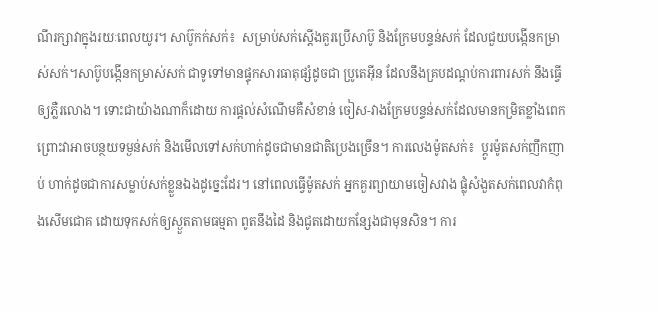ណីរក្សាវាក្នុងរយៈពេលយូរ។ សាប៊ូកក់សក់៖  សម្រាប់សក់ស្តើងគួរប្រើសាប៊ូ និងក្រែមបន្ទន់សក់ ដែលជួយបង្កើនកម្រាស់សក់។សាប៊ូបង្កើនកម្រាស់សក់ ជាទូទៅមានផ្ទុកសារធាតុផ្សំដូចជា ប្រូតេអ៊ីន ដែលនឹងគ្របដណ្តប់ការពារសក់ នឹងធ្វើឲ្យភ្លឺរលោង។ ទោះជាយ៉ាងណាក៏ដោយ ការផ្តល់សំណើមគឺសំខាន់ ចៀស-វាងក្រែមបន្ទន់សក់ដែលមានកម្រិតខ្លាំងពេកព្រោះវាអាចបន្ថយទម្ងន់សក់ និងមើលទៅសក់ហាក់ដូចជាមានជាតិប្រេងច្រើន។ ការលេងម៉ូតសក់៖  ប្តូរម៉ូតសក់ញឹកញាប់ ហាក់ដូចជាការសម្លាប់សក់ខ្លួនឯងដូច្នេះដែរ។ នៅពេលធ្វើម៉ូតសក់ អ្នកគួរព្យាយាមចៀសវាង ផ្លុំសំងួតសក់ពេលវាកំពុងសើមជោគ ដោយទុកសក់ឲ្យស្ងួតតាមធម្មតា ពូតនឹងដៃ និងជូតដោយកន្សែងជាមុនសិន។ ការ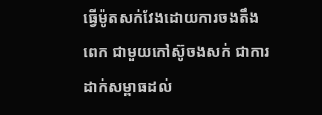ធ្វើម៉ូតសក់វែងដោយការចងតឹងពេក ជាមួយកៅស៊ូចងសក់ ជាការដាក់សម្ពាធដល់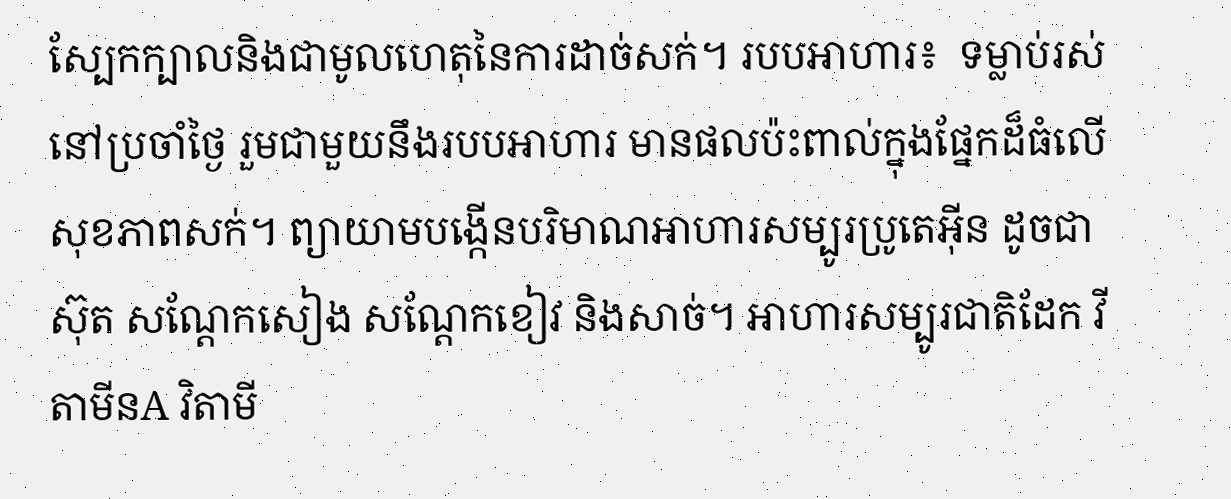ស្បែកក្បាលនិងជាមូលហេតុនៃការដាច់សក់។ របបអាហារ៖  ទម្លាប់រស់នៅប្រចាំថ្ងៃ រួមជាមួយនឹងរបបអាហារ មានផលប៉ះពាល់ក្នុងផ្នែកដ៏ធំលើសុខភាពសក់។ ព្យាយាមបង្កើនបរិមាណអាហារសម្បូរប្រូតេអុីន ដូចជា ស៊ុត សណ្តែកសៀង សណ្តែកខៀវ និងសាច់។ អាហារសម្បូរជាតិដែក វីតាមីនA វិតាមី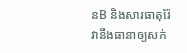នB និងសារធាតុរ៉ែ វានឹងធានាឲ្យសក់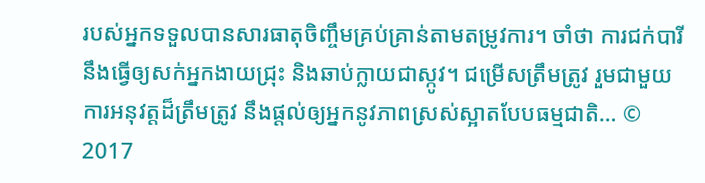របស់អ្នកទទួលបានសារធាតុចិញ្ចឹមគ្រប់គ្រាន់តាមតម្រូវការ។ ចាំថា ការជក់បារីនឹងធ្វើឲ្យសក់អ្នកងាយជ្រុះ និងឆាប់ក្លាយជាស្កូវ។ ជម្រើសត្រឹមត្រូវ រួមជាមួយការអនុវត្តដ៏ត្រឹមត្រូវ នឹងផ្តល់ឲ្យអ្នកនូវភាពស្រស់ស្អាតបែបធម្មជាតិ… © 2017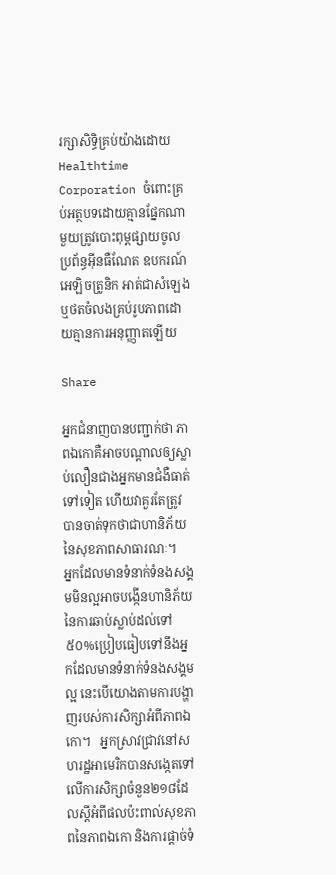រក្សាសិទ្ធិគ្រប់យ៉ាងដោយ Healthtime Corporation ចំពោះគ្រប់អត្ថបទដោយគ្មានផ្នែកណាមួយត្រូវបោះពុម្ពផ្សាយចូលប្រព័ន្ធអ៊ីនធឺណែត ឧបករណ៍អេឡិចត្រូនិក អាត់ជាសំឡេងឬថតចំលងគ្រប់រូបភាពដោយគ្មានការអនុញ្ញាតឡើយ

Share

អ្នកជំនាញបានបញ្ជាក់ថា ភាពឯកោគឺអាចបណ្តាលឲ្យស្លាប់លឿនជាងអ្នកមានជំងឺធាត់ទៅទៀត ហើយវាគួរតែត្រូវបានចាត់ទុកថាជាហានិភ័យនៃសុខភាពសាធារណៈ។    អ្នកដែលមានទំនាក់ទំនងសង្គមមិនល្អអាចបង្កើនហានិភ័យនៃការឆាប់ស្លាប់ដល់ទៅ៥០%ប្រៀបធៀបទៅនឹងអ្នកដែលមានទំនាក់ទំនងសង្គមល្អ នេះបើយោងតាមការបង្ហាញរបស់ការសិក្សាអំពីភាពឯកោ។   អ្នកស្រាវជ្រាវនៅសហរដ្ឋអាមេរិកបានសង្កេតទៅលើការសិក្សាចំនួន២១៨ដែលស្ដីអំពីផលប៉ះពាល់សុខភាពនៃភាពឯកោ និងការផ្ដាច់ទំ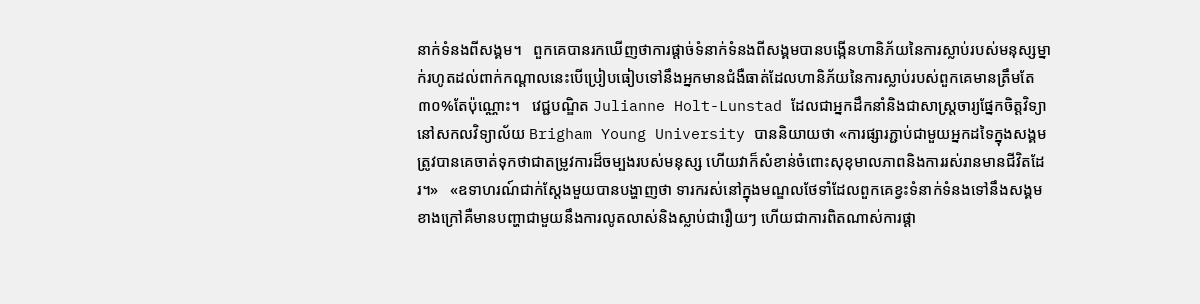នាក់ទំនងពីសង្គម។   ពួកគេបានរកឃើញថាការផ្ដាច់ទំនាក់ទំនងពីសង្គមបានបង្កើនហានិភ័យនៃការស្លាប់របស់មនុស្សម្នាក់រហូតដល់ពាក់កណ្ដាលនេះបើប្រៀបធៀបទៅនឹងអ្នកមានជំងឺធាត់ដែលហានិភ័យនៃការស្លាប់របស់ពួកគេមានត្រឹមតែ៣០%តែប៉ុណ្ណោះ។   វេជ្ជបណ្ឌិត Julianne Holt-Lunstad ដែលជាអ្នកដឹកនាំនិងជាសាស្ត្រចារ្យផ្នែកចិត្តវិទ្យានៅសកលវិទ្យាល័យ Brigham Young University បាននិយាយថា «ការផ្សារភ្ជាប់ជាមួយអ្នកដទៃក្នុងសង្គមត្រូវបានគេចាត់ទុកថាជាតម្រូវការដ៏ចម្បងរបស់មនុស្ស ហើយវាក៏សំខាន់ចំពោះសុខុមាលភាពនិងការរស់រានមានជីវិតដែរ។»   «ឧទាហរណ៍ជាក់ស្តែងមួយបានបង្ហាញថា ទារករស់នៅក្នុងមណ្ឌលថែទាំដែលពួកគេខ្វះទំនាក់ទំនងទៅនឹងសង្គមខាងក្រៅគឺមានបញ្ហាជាមួយនឹងការលូតលាស់និងស្លាប់ជារឿយៗ ហើយជាការពិតណាស់ការផ្តា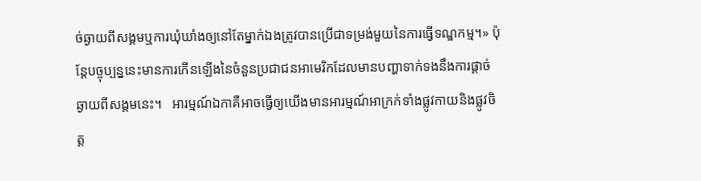ច់ឆ្ងាយពីសង្គមឬការឃុំឃាំងឲ្យនៅតែម្នាក់ឯងត្រូវបានប្រើជាទម្រង់មួយនៃការធ្វើទណ្ឌកម្ម។» ប៉ុន្តែបច្ចុប្បន្ននេះមានការកើនឡើងនៃចំនួនប្រជាជនអាមេរិកដែលមានបញ្ហាទាក់ទងនឹងការផ្ដាច់ឆ្ងាយពីសង្គមនេះ។   អារម្មណ៍ឯកាគឺអាចធ្វើឲ្យយើងមានអារម្មណ៍អាក្រក់ទាំងផ្លូវកាយនិងផ្លូវចិត្ត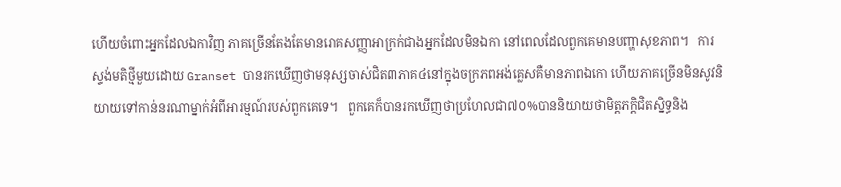ហើយចំពោះអ្នកដែលឯកាវិញ ភាគច្រើនតែងតែមានរោគសញ្ញាអាក្រក់ជាងអ្នកដែលមិនឯកា នៅពេលដែលពួកគេមានបញ្ហាសុខភាព។   ការស្ទង់មតិថ្មីមួយដោយ Granset បានរកឃើញថាមនុស្សចាស់ជិត៣ភាគ៤នៅក្នុងចក្រភពអង់គ្លេសគឺមានភាពឯកោ ហើយភាគច្រើនមិនសូវនិយាយទៅកាន់នរណាម្នាក់អំពីអារម្មណ៍របស់ពួកគេទេ។   ពួកគេក៏បានរកឃើញថាប្រហែលជា៧០%បាននិយាយថាមិត្តភក្តិជិតស្និទ្ធនិង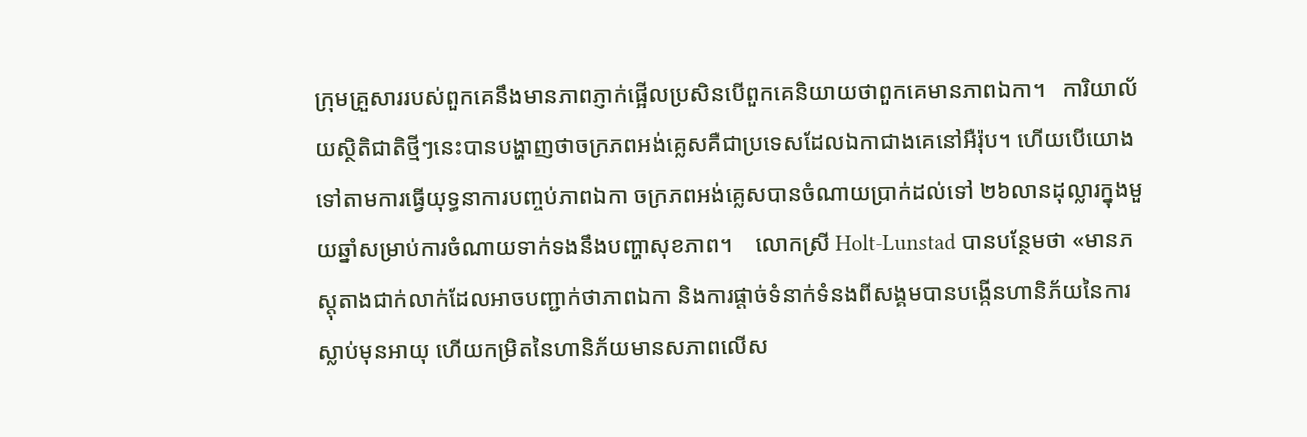ក្រុមគ្រួសាររបស់ពួកគេនឹងមានភាពភ្ញាក់ផ្អើលប្រសិនបើពួកគេនិយាយថាពួកគេមានភាពឯកា។   ការិយាល័យស្ថិតិជាតិថ្មីៗនេះបានបង្ហាញថាចក្រភពអង់គ្លេសគឺជាប្រទេសដែលឯកាជាងគេនៅអឺរ៉ុប។ ហើយបើយោងទៅតាមការធ្វើយុទ្ធនាការបញ្ចប់ភាពឯកា ចក្រភពអង់គ្លេសបានចំណាយប្រាក់ដល់ទៅ ២៦លានដុល្លារក្នុងមួយឆ្នាំសម្រាប់ការចំណាយទាក់ទងនឹងបញ្ហាសុខភាព។    លោកស្រី Holt-Lunstad បានបន្ថែមថា «មានភស្តុតាងជាក់លាក់ដែលអាចបញ្ជាក់ថាភាពឯកា និងការផ្តាច់ទំនាក់ទំនងពីសង្គមបានបង្កើនហានិភ័យនៃការស្លាប់មុនអាយុ ហើយកម្រិតនៃហានិភ័យមានសភាពលើស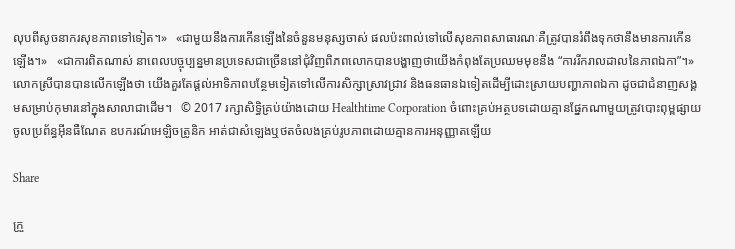លុបពីសូចនាករសុខភាពទៅទៀត។»   «ជាមួយនឹងការកើនឡើងនៃចំនួនមនុស្សចាស់ ផលប៉ះពាល់ទៅលើសុខភាពសាធារណៈគឺត្រូវបានរំពឹងទុកថានឹងមានការកើនឡើង។»   «ជាការពិតណាស់ នាពេលបច្ចុប្បន្នមានប្រទេសជាច្រើននៅជុំវិញពិភពលោកបានបង្ហាញថាយើងកំពុងតែប្រឈមមុខនឹង “ការរីករាលដាលនៃភាពឯកា”។»   លោកស្រីបានបានលើកឡើងថា យើងគួរតែផ្តល់អាទិភាពបន្ថែមទៀតទៅលើការសិក្សាស្រាវជ្រាវ និងធនធានឯទៀតដើម្បីដោះស្រាយបញ្ហាភាពឯកា ដូចជាជំនាញសង្គមសម្រាប់កុមារនៅក្នុងសាលាជាដើម។   © 2017 រក្សាសិទ្ធិគ្រប់យ៉ាងដោយ Healthtime Corporation ចំពោះគ្រប់អត្ថបទដោយគ្មានផ្នែកណាមួយត្រូវបោះពុម្ពផ្សាយចូលប្រព័ន្ធអ៊ីនធឺណែត ឧបករណ៍អេឡិចត្រូនិក អាត់ជាសំឡេងឬថតចំលងគ្រប់រូបភាពដោយគ្មានការអនុញ្ញាតឡើយ

Share

ក្រួ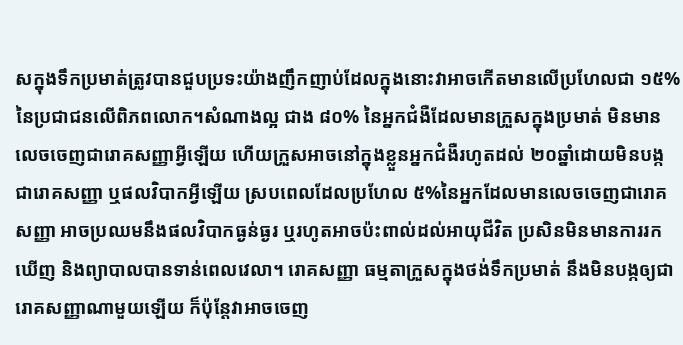សក្នុងទឹកប្រមាត់ត្រូវបានជួបប្រទះយ៉ាងញឹកញាប់ដែលក្នុងនោះវាអាចកើតមានលើប្រហែលជា ១៥%នៃប្រជាជនលើពិភពលោក។សំណាងល្អ ជាង ៨០% នៃអ្នកជំងឺដែលមានក្រួសក្នុងប្រមាត់ មិនមានលេចចេញជារោគសញ្ញាអ្វីឡើយ ហើយក្រួសអាចនៅក្នុងខ្លួនអ្នកជំងឺរហូតដល់ ២០ឆ្នាំដោយមិនបង្កជារោគសញ្ញា ឬផលវិបាកអ្វីឡើយ ស្របពេលដែលប្រហែល ៥%នៃអ្នកដែលមានលេចចេញជារោគសញ្ញា អាចប្រឈមនឹងផលវិបាកធ្ងន់ធ្ងរ ឬរហូតអាចប៉ះពាល់ដល់អាយុជីវិត ប្រសិនមិនមានការរកឃើញ និងព្យាបាលបានទាន់ពេលវេលា។ រោគសញ្ញា ធម្មតាក្រួសក្នុងថង់ទឹកប្រមាត់ នឹងមិនបង្កឲ្យជារោគសញ្ញាណាមួយឡើយ ក៏ប៉ុន្តែវាអាចចេញ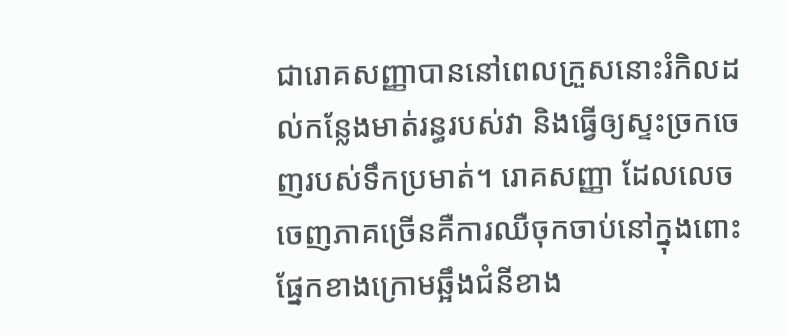ជារោគសញ្ញាបាននៅពេលក្រួសនោះរំកិលដល់កន្លែងមាត់រន្ធរបស់វា និងធ្វើឲ្យស្ទះច្រកចេញរបស់ទឹកប្រមាត់។ រោគសញ្ញា ដែលលេចចេញភាគច្រើនគឺការឈឺចុកចាប់នៅក្នុងពោះផ្នែកខាងក្រោមឆ្អឹងជំនីខាង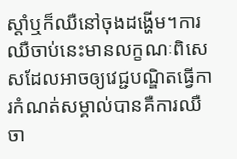ស្តាំឬក៏ឈឺនៅចុងដង្ហើម។ការឈឺចាប់នេះមានលក្ខណៈពិសេសដែលអាចឲ្យវេជ្ជបណ្ឌិតធ្វើការកំណត់សម្គាល់បានគឺការឈឺចា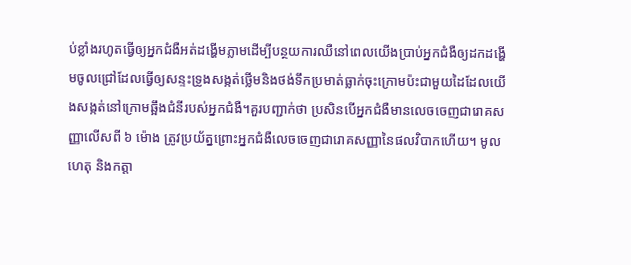ប់ខ្លាំងរហូតធ្វើឲ្យអ្នកជំងឺអត់ដង្ហើមភ្លាមដើម្បីបន្ថយការឈឺនៅពេលយើងប្រាប់អ្នកជំងឺឲ្យដកដង្ហើមចូលជ្រៅដែលធ្វើឲ្យសន្ទះទ្រូងសង្កត់ថ្លើមនិងថង់ទឹកប្រមាត់ធ្លាក់ចុះក្រោមប៉ះជាមួយដៃដែលយើងសង្កត់នៅក្រោមឆ្អឹងជំនីរបស់អ្នកជំងឺ។គួរបញ្ជាក់ថា ប្រសិនបើអ្នកជំងឺមានលេចចេញជារោគសញ្ញាលើសពី ៦ ម៉ោង ត្រូវប្រយ័ត្នព្រោះអ្នកជំងឺលេចចេញជារោគសញ្ញានៃផលវិបាកហើយ។ មូលហេតុ និងកត្តា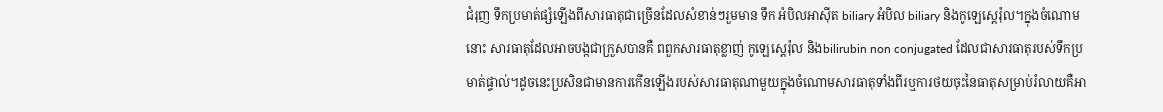ជំរុញ ទឹកប្រមាត់ផ្សំឡើងពីសារធាតុជាច្រើនដែលសំខាន់ៗរួមមាន ទឹក អំបិលអាស៊ីត biliary អំបិល biliary និងកូឡេស្តេរ៉ុល។ក្នុងចំណោមនោះ សារធាតុដែលអាចបង្កជាក្រួសបានគឺ ពពួកសារធាតុខ្លាញ់ កូឡេស្តេរ៉ុល និងbilirubin non conjugated ដែលជាសារធាតុរបស់ទឹកប្រមាត់ផ្ទាល់។ដូចនេះប្រសិនជាមានការកើនឡើងរបស់សារធាតុណាមួយក្នុងចំណោមសារធាតុទាំងពីរឬការថយចុះនៃធាតុសម្រាប់រំលាយគឺអា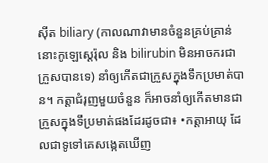ស៊ីត biliary (កាលណាវាមានចំនួនគ្រប់គ្រាន់ នោះកូឡេស្តេរ៉ុល និង bilirubin មិនអាចករជាក្រួសបានទេ) នាំឲ្យកើតជាក្រួសក្នុងទឹកប្រមាត់បាន។ កត្តាជំរុញមួយចំនួន ក៏អាចនាំឲ្យកើតមានជាក្រួសក្នុងទឹប្រមាត់ផងដែរដូចជា៖ •កត្តាអាយុ ដែលជាទូទៅគេសង្កេតឃើញ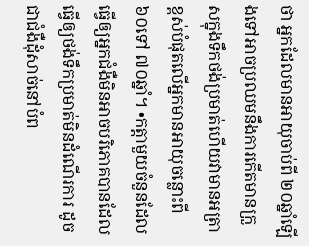ថា អ្នកដែលមានអាយុចាប់ពី ២០ឆ្នាំឡើងទៅអាចប្រឈមនឹងការកើតមានក្រួសក្នុងទឹកថង់ប្រមាត់ហើយវាមានអត្រាខ្ពស់បំផុតលើអ្នកមានអាយុចន្លោះពី ៦០ទៅ ៧០ឆ្នាំ។ •កត្តាមួយចំនួនដែលធ្វើឲ្យអ្នកជំងឺមិនអាចបរិភោគបានដែលធ្វើឲ្យថង់ទឹកប្រមាត់មិនដំណើរការ ដូចជាជំងឺដុំសាច់នៅបំព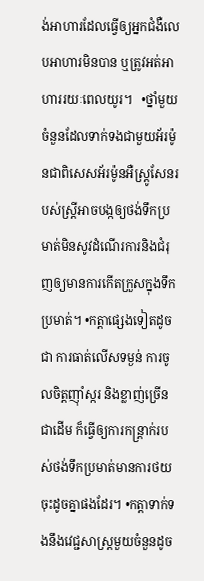ង់អាហារដែលធ្វើឲ្យអ្នកជំងឺលេបអាហារមិនបាន ឬត្រូវអត់អាហាររយៈពេលយូរ។   •ថ្នាំមួយចំនួនដែលទាក់ទងជាមួយអ័រម៉ូនជាពិសេសអ័រម៉ូនអឺស្ត្រូសែនរបស់ស្ត្រីអាចបង្កឲ្យថង់ទឹកប្រមាត់មិនសូវដំណើរការនិងជំរុញឲ្យមានការកើតក្រួសក្នុងទឹកប្រមាត់។ •កត្តាផ្សេងទៀតដូចជា ការធាត់លើសទម្ងន់ ការចូលចិត្តញ៉ាំស្ករ និងខ្លាញ់ច្រើនជាដើម ក៏ធ្វើឲ្យការកន្ត្រាក់របស់ថង់ទឹកប្រមាត់មានការថយចុះដូចគ្នាផងដែរ។ •កត្តាទាក់ទងនឹងវេជ្ជសាស្ត្រមួយចំនួនដូច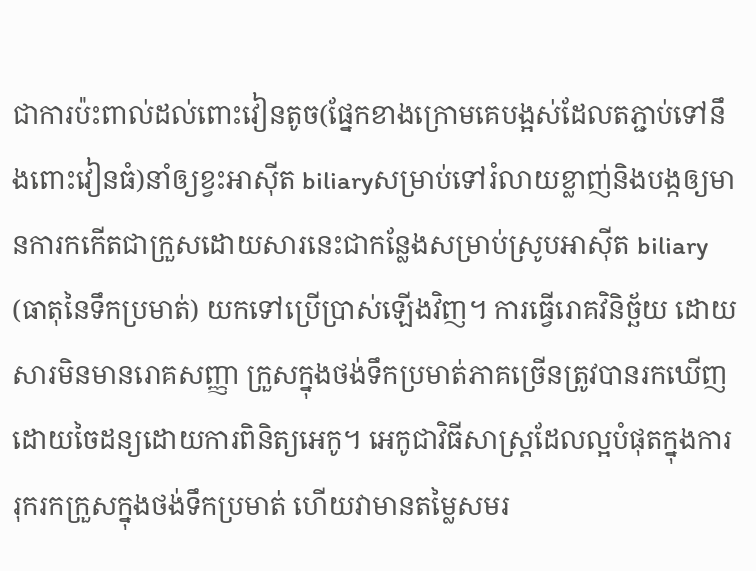ជាការប៉ះពាល់ដល់ពោះវៀនតូច(ផ្នែកខាងក្រោមគេបង្អស់ដែលតភ្ជាប់ទៅនឹងពោះវៀនធំ)នាំឲ្យខ្វះអាស៊ីត biliaryសម្រាប់ទៅរំលាយខ្លាញ់និងបង្កឲ្យមានការកកើតជាក្រួសដោយសារនេះជាកន្លែងសម្រាប់ស្រូបអាស៊ីត biliary (ធាតុនៃទឹកប្រមាត់) យកទៅប្រើប្រាស់ឡើងវិញ។ ការធ្វើរោគវិនិច្ឆ័យ ដោយសារមិនមានរោគសញ្ញា ក្រួសក្នុងថង់ទឹកប្រមាត់ភាគច្រើនត្រូវបានរកឃើញដោយចៃដន្យដោយការពិនិត្យអេកូ។ អេកូជាវិធីសាស្ត្រដែលល្អបំផុតក្នុងការរុករកក្រួសក្នុងថង់ទឹកប្រមាត់ ហើយវាមានតម្លៃសមរ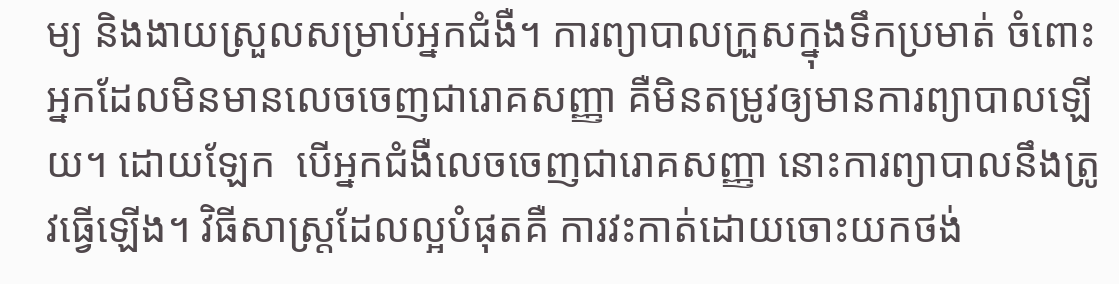ម្យ និងងាយស្រួលសម្រាប់អ្នកជំងឺ។ ការព្យាបាលក្រួសក្នុងទឹកប្រមាត់ ចំពោះអ្នកដែលមិនមានលេចចេញជារោគសញ្ញា គឺមិនតម្រូវឲ្យមានការព្យាបាលឡើយ។ ដោយឡែក  បើអ្នកជំងឺលេចចេញជារោគសញ្ញា នោះការព្យាបាលនឹងត្រូវធ្វើឡើង។ វិធីសាស្ត្រដែលល្អបំផុតគឺ ការវះកាត់ដោយចោះយកថង់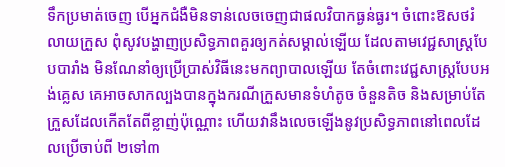ទឹកប្រមាត់ចេញ បើអ្នកជំងឺមិនទាន់លេចចេញជាផលវិបាកធ្ងន់ធ្ងរ។ ចំពោះឱសថរំលាយក្រួស ពុំសូវបង្ហាញប្រសិទ្ធភាពគួរឲ្យកត់សម្គាល់ឡើយ ដែលតាមវេជ្ជសាស្ត្របែបបារាំង មិនណែនាំឲ្យប្រើប្រាស់វិធីនេះមកព្យាបាលឡើយ តែចំពោះវេជ្ជសាស្ត្របែបអង់គ្លេស គេអាចសាកល្បងបានក្នុងករណីក្រួសមានទំហំតូច ចំនួនតិច និងសម្រាប់តែក្រួសដែលកើតតែពីខ្លាញ់ប៉ុណ្ណោះ ហើយវានឹងលេចឡើងនូវប្រសិទ្ធភាពនៅពេលដែលប្រើចាប់ពី ២ទៅ៣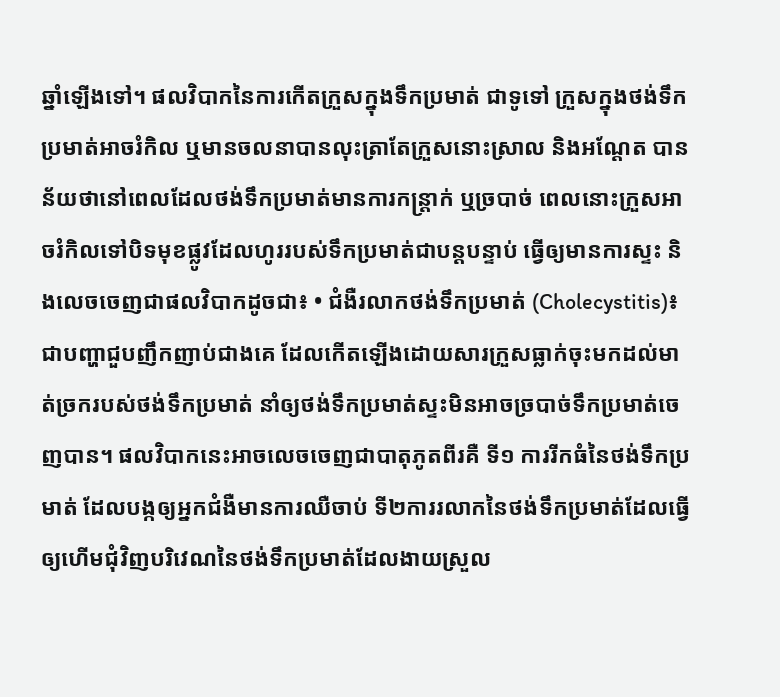ឆ្នាំឡើងទៅ។ ផលវិបាកនៃការកើតក្រួសក្នុងទឹកប្រមាត់ ជាទូទៅ ក្រួសក្នុងថង់ទឹកប្រមាត់អាចរំកិល ឬមានចលនាបានលុះត្រាតែក្រួសនោះស្រាល និងអណ្តែត បានន័យថានៅពេលដែលថង់ទឹកប្រមាត់មានការកន្ត្រាក់ ឬច្របាច់ ពេលនោះក្រួសអាចរំកិលទៅបិទមុខផ្លូវដែលហូររបស់ទឹកប្រមាត់ជាបន្តបន្ទាប់ ធ្វើឲ្យមានការស្ទះ និងលេចចេញជាផលវិបាកដូចជា៖ • ជំងឺរលាកថង់ទឹកប្រមាត់ (Cholecystitis)៖  ជាបញ្ហាជួបញឹកញាប់ជាងគេ ដែលកើតឡើងដោយសារក្រួសធ្លាក់ចុះមកដល់មាត់ច្រករបស់ថង់ទឹកប្រមាត់ នាំឲ្យថង់ទឹកប្រមាត់ស្ទះមិនអាចច្របាច់ទឹកប្រមាត់ចេញបាន។ ផលវិបាកនេះអាចលេចចេញជាបាតុភូតពីរគឺ ទី១ ការរីកធំនៃថង់ទឹកប្រមាត់ ដែលបង្កឲ្យអ្នកជំងឺមានការឈឺចាប់ ទី២ការរលាកនៃថង់ទឹកប្រមាត់ដែលធ្វើឲ្យហើមជុំវិញបរិវេណនៃថង់ទឹកប្រមាត់ដែលងាយស្រួល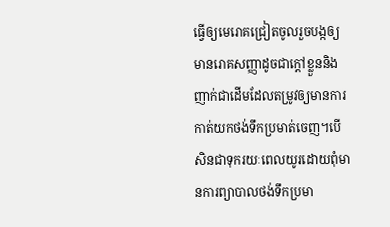ធ្វើឲ្យមេរោគជ្រៀតចូលរួចបង្កឲ្យមានរោគសញ្ញាដូចជាក្តៅខ្លួននិងញាក់ជាដើមដែលតម្រូវឲ្យមានការកាត់យកថង់ទឹកប្រមាត់ចេញ។បើសិនជាទុករយៈពេលយូរដោយពុំមានការព្យាបាលថង់ទឹកប្រមា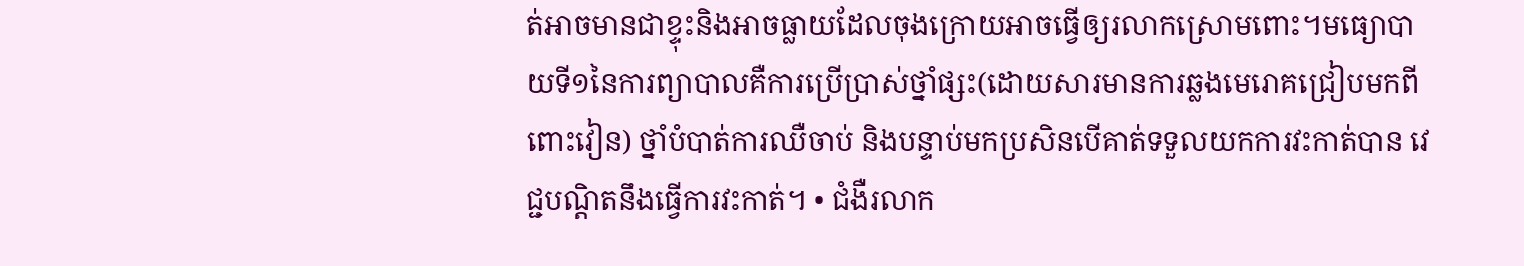ត់អាចមានជាខ្ទុះនិងអាចធ្លាយដែលចុងក្រោយអាចធ្វើឲ្យរលាកស្រោមពោះ។មធ្យោបាយទី១នៃការព្យាបាលគឺការប្រើប្រាស់ថ្នាំផ្សះ(ដោយសារមានការឆ្លងមេរោគជ្រៀបមកពីពោះវៀន) ថ្នាំបំបាត់ការឈឺចាប់ និងបន្ទាប់មកប្រសិនបើគាត់ទទួលយកការវះកាត់បាន វេជ្ជបណ្ដិតនឹងធ្វើការវះកាត់។ • ជំងឺរលាក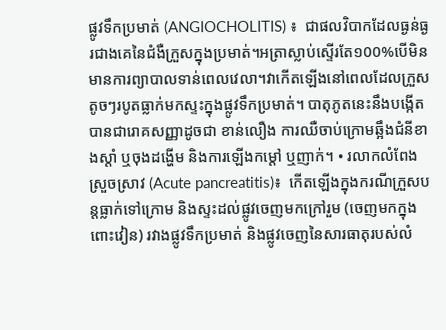ផ្លូវទឹកប្រមាត់ (ANGIOCHOLITIS) ៖  ជាផលវិបាកដែលធ្ងន់ធ្ងរជាងគេនៃជំងឺក្រួសក្នុងប្រមាត់។អត្រាស្លាប់ស្ទើរតែ១00%បើមិនមានការព្យាបាលទាន់ពេលវេលា។វាកើតឡើងនៅពេលដែលក្រួសតូចៗរបូតធ្លាក់មកស្ទះក្នុងផ្លូវទឹកប្រមាត់។ បាតុភូតនេះនឹងបង្កើតបានជារោគសញ្ញាដូចជា ខាន់លឿង ការឈឺចាប់ក្រោមឆ្អឹងជំនីខាងស្តាំ ឬចុងដង្ហើម និងការឡើងកម្តៅ ឬញាក់។ • រលាកលំពែងស្រួចស្រាវ (Acute pancreatitis)៖  កើតឡើងក្នុងករណីក្រួសបន្តធ្លាក់ទៅក្រោម និងស្ទះដល់ផ្លូវចេញមកក្រៅរួម (ចេញមកក្នុងពោះវៀន) រវាងផ្លូវទឹកប្រមាត់ និងផ្លូវចេញនៃសារធាតុរបស់លំ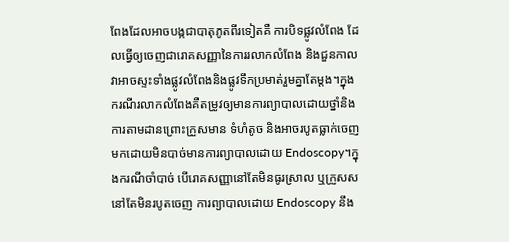ពែងដែលអាចបង្កជាបាតុភូតពីរទៀតគឺ ការបិទផ្លូវលំពែង ដែលធ្វើឲ្យចេញជារោគសញ្ញានៃការរលាកលំពែង និងជួនកាលវាអាចស្ទះទាំងផ្លូវលំពែងនិងផ្លូវទឹកប្រមាត់រួមគ្នាតែម្តង។ក្នុងករណីរលាកលំពែងគឺតម្រូវឲ្យមានការព្យាបាលដោយថ្នាំនិងការតាមដានព្រោះក្រួសមាន ទំហំតូច និងអាចរបូតធ្លាក់ចេញមកដោយមិនបាច់មានការព្យាបាលដោយ Endoscopy។ក្នុងករណីចាំបាច់ បើរោគសញ្ញានៅតែមិនធូរស្រាល ឬក្រួសសនៅតែមិនរបូតចេញ ការព្យាបាលដោយ Endoscopy នឹង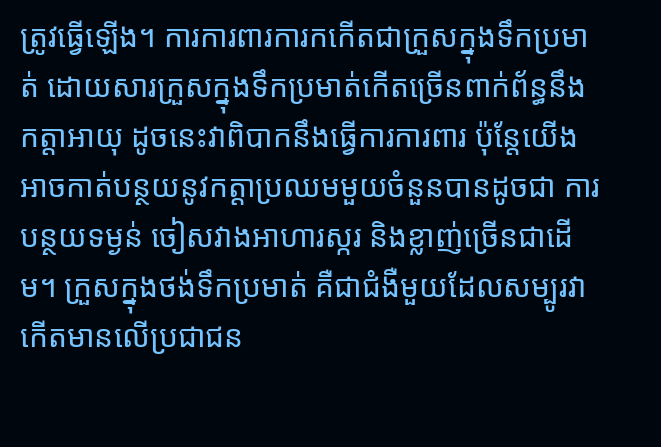ត្រូវធ្វើឡើង។ ការការពារការកកើតជាក្រួសក្នុងទឹកប្រមាត់ ដោយសារក្រួសក្នុងទឹកប្រមាត់កើតច្រើនពាក់ព័ន្ធនឹងកត្តាអាយុ ដូចនេះវាពិបាកនឹងធ្វើការការពារ ប៉ុន្តែយើងអាចកាត់បន្ថយនូវកត្តាប្រឈមមួយចំនួនបានដូចជា ការបន្ថយទម្ងន់ ចៀសវាងអាហារស្ករ និងខ្លាញ់ច្រើនជាដើម។ ក្រួសក្នុងថង់ទឹកប្រមាត់ គឺជាជំងឺមួយដែលសម្បូរវាកើតមានលើប្រជាជន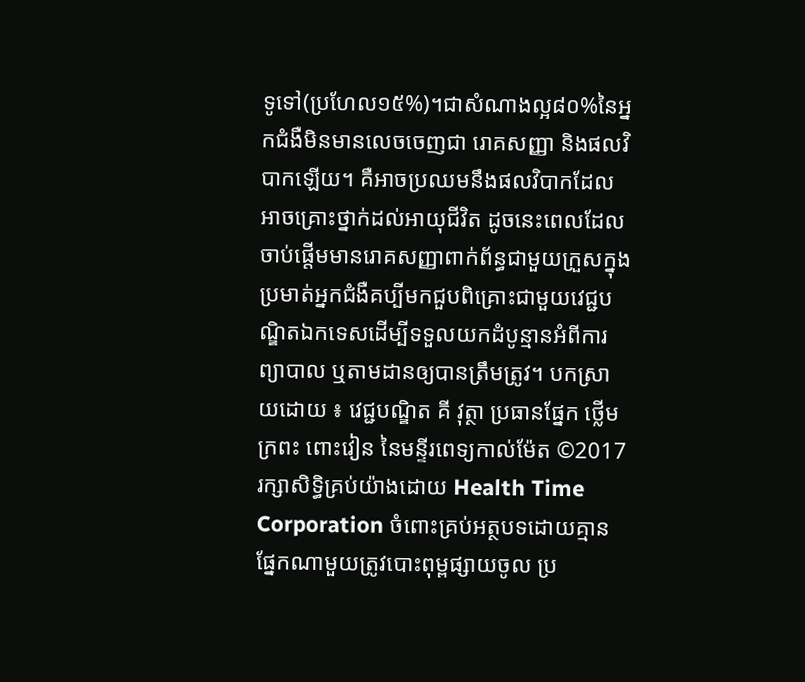ទូទៅ(ប្រហែល១៥%)។ជាសំណាងល្អ៨០%នៃអ្នកជំងឺមិនមានលេចចេញជា រោគសញ្ញា និងផលវិបាកឡើយ។ គឺអាចប្រឈមនឹងផលវិបាកដែលអាចគ្រោះថ្នាក់ដល់អាយុជីវិត ដូចនេះពេលដែលចាប់ផ្តើមមានរោគសញ្ញាពាក់ព័ន្ធជាមួយក្រួសក្នុងប្រមាត់អ្នកជំងឺគប្បីមកជួបពិគ្រោះជាមួយវេជ្ជបណ្ឌិតឯកទេសដើម្បីទទួលយកដំបូន្មានអំពីការព្យាបាល ឬតាមដានឲ្យបានត្រឹមត្រូវ។ បកស្រាយដោយ ៖ វេជ្ជបណ្ឌិត គី វុត្ថា ប្រធានផ្នែក ថ្លើម ក្រពះ ពោះវៀន នៃមន្ទីរពេទ្យកាល់ម៉ែត ©2017 រក្សាសិទ្ធិគ្រប់យ៉ាងដោយ Health Time Corporation ចំពោះគ្រប់អត្ថបទដោយគ្មានផ្នែកណាមួយត្រូវបោះពុម្ពផ្សាយចូល ប្រ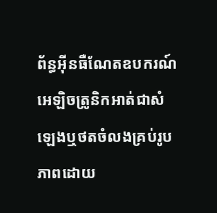ព័ន្ធអ៊ីនធឺណែតឧបករណ៍អេឡិចត្រូនិកអាត់ជាសំឡេងឬថតចំលងគ្រប់រូបភាពដោយ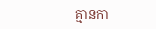គ្មានកា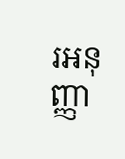រអនុញ្ញា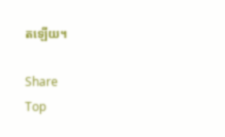តឡើយ។

Share
Top